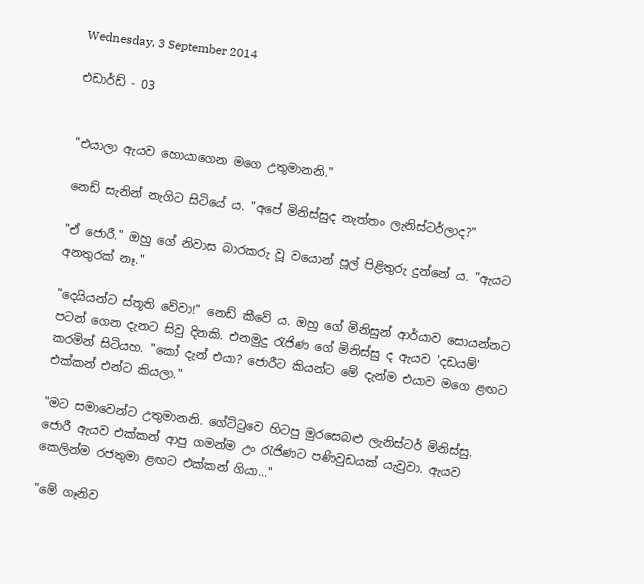Wednesday, 3 September 2014

එඩාර්ඩ් - 03


"එයාලා ඇයව හොයා‍ගෙන මගෙ උතුමානනි."

නෙඩ් සැනින් නැගිට සිටියේ ය. "අ‍පේ මිනිස්සුද නැත්තං ලැනිස්ටර්ලාද?"

"ඒ ජොරී." ඔහු ගේ නිවාස බාරකරු වූ වයොන් පූල් පිළිතුරු දුන්නේ ය. "ඇයට අනතුරක් නෑ."

"දෙයියන්ට ස්තූති වේවා!" නෙඩ් කීවේ ය. ඔහු ගේ මිනිසුන් ආර්යාව සොයන්නට පටන් ගෙන දැනට සිවු දිනකි. එනමුදු රැජිණ ‍ගේ මිනිස්සු ද ඇයව 'දඩයම්' කරමින් සිටියහ. "කෝ දැන් එයා? ජොරීට කියන්ට මේ දැන්ම එයාව මගෙ ළඟට එක්කන් එන්ට කියලා."

"මට සමාවෙන්ට උතුමානනි. ගේට්ටුවෙ හිටපු මුරසෙබළු ලැනිස්ටර් මිනිස්සු. ජොරී ඇයව එක්කන් ආපු ගමන්ම උං රැජිණට පණිවුඩයක් යැවුවා. ඇයව කෙලින්ම රජතුමා ළඟට එක්කන් ගියා..."

"මේ ගෑනිව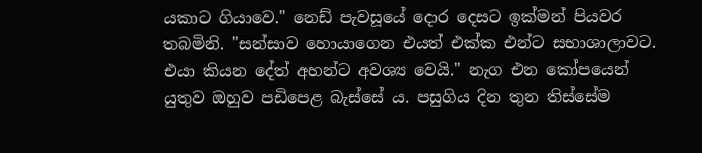යකාට ගියාවෙ." නෙඩ් පැවසූයේ දොර දෙසට ඉක්මන් පියවර තබමිනි. "සන්සාව හොයාගෙන එයත් එක්ක එන්ට සභාශාලාවට. එයා කියන දේත් අහන්ට අවශ්‍ය වෙයි." නැග එන කෝපයෙන් යුතුව ඔහුව පඩිපෙළ බැස්සේ ය. පසුගිය දින තුන තිස්සේම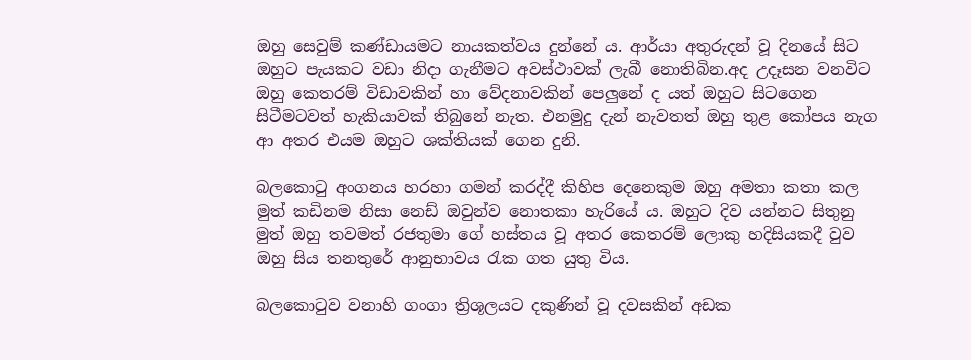ඔහු සෙවුම් කණ්ඩායමට නායකත්වය දුන්නේ ය. ආර්යා අතුරුදන් වූ දින‍යේ සිට ඔහුට පැයකට වඩා නිදා ගැනීමට අවස්ථාවක් ලැබී නොතිබින.අද උදෑසන වනවිට ඔහු කෙතරම් විඩාවකින් හා ‍වේදනාවකින් ‍පෙලුනේ ද යත් ඔහුට සිටගෙන සිටීමටවත් හැකියාවක් තිබුනේ නැත. එනමුදු දැන් නැවතත් ඔහු තුළ කෝපය නැග ආ අතර එයම ඔහුට ශක්තියක් ගෙන දුනි.

බලකොටු අංගනය හරහා ගමන් කරද්දී කිහිප දෙනෙකුම ඔහු අමතා කතා කල මුත් කඩිනම නිසා නෙඩ් ඔවුන්ව ‍නොතකා හැරියේ‍ ය. ඔහුට දිව යන්නට සිතුනු මුත් ඔහු තවමත් රජතුමා ගේ හස්තය වූ අතර කෙතරම් ලොකු හදිසියකදී වුව ඔහු සිය තනතුරේ ආනුභාවය රැක ගත යුතු විය.

බලකොටුව වනාහි ගංගා ත්‍රිශූලයට දකුණින් වූ දවසකින් අඩක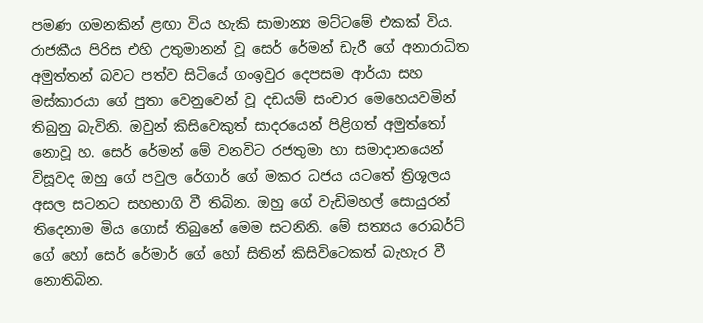පමණ ගමනකින් ළඟා විය හැකි සාමාන්‍ය මට්ටමේ එකක් විය. රාජකීය පිරිස එහි උතුමානන් වූ සෙර් රේමන් ඩැරී ‍ගේ අනාරාධිත අමුත්තන් බවට පත්ව සිටියේ ගංඉවුර දෙපසම ආර්යා සහ මස්කාරයා ගේ පුතා වෙනුවෙන් වූ දඩයම් සංචාර මෙහෙයවමින් තිබුනු බැවිනි. ඔවුන් කිසිවෙකුත් සාදරයෙන් පිළිගත් අමුත්තෝ නොවූ හ. සෙර් ‍රේමන් මේ වනවිට රජතුමා‍ හා සමාදානයෙන් විසූවද ඔහු ගේ පවුල රේගාර් ගේ මකර ධජය යටතේ ත්‍රිශූලය අසල සටනට සහභාගි වී තිබින. ඔහු ගේ වැඩිමහල් සොයුරන් තිදෙනාම මිය ගොස් තිබුනේ මෙම සටනිනි. මේ සත්‍යය රොබර්ට් ගේ හෝ සෙර් රේමාර් ගේ හෝ සිතින් කිසිවිටෙකත් බැහැර වී නොතිබින.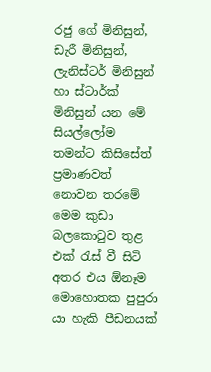රජු ගේ මිනිසුන්, ඩැරී මිනිසුන්, ලැනිස්ටර් මිනිසුන් හා ස්ටාර්ක් මිනිසුන් යන මේ සියල්ලෝම තමන්ට කිසිසේත් ප්‍රමාණවත් නොවන තරමේ මෙම කුඩා බලකොටුව තුළ එක් රැස් වී සිටි අතර එය ඕනෑම මොහොතක පුපුරා යා හැකි පීඩනයක්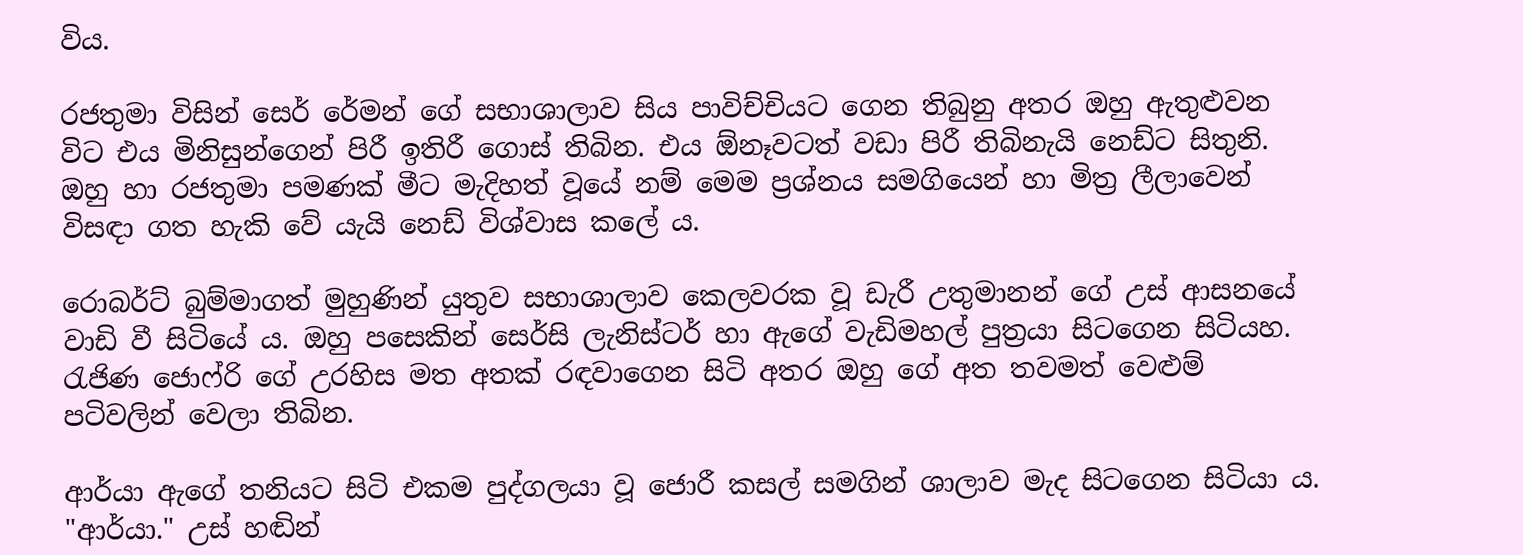විය.

රජතුමා විසින් සෙර් රේමන් ගේ සභාශාලාව සිය පාවිච්චියට ගෙන තිබුනු අතර ඔහු ඇතුළුවන විට එය මිනිසුන්ගෙන් පිරී ඉතිරී ගොස් තිබින. එය ඕනෑවටත් වඩා පිරී තිබිනැයි නෙඩ්ට සිතුනි. ඔහු හා රජතුමා පමණක් මීට මැදිහත් වූයේ නම් මෙම ප්‍රශ්නය සමගියෙන් හා මිත්‍ර ලීලාවෙන් විසඳා ගත හැකි වේ යැයි නෙඩ් විශ්වාස කලේ ය.

රොබර්ට් බුම්මාගත් මුහුණින් යුතුව සභාශාලාව කෙලවරක වූ ඩැරී උතුමානන් ගේ උස් ආසනයේ වාඩි වී සිටියේ ය. ඔහු පසෙකින් සෙර්සි ලැනිස්ටර් හා ඇගේ වැඩිමහල් පුත්‍රයා සිටගෙන සිටියහ. රැජිණ ජොෆ්රි ‍ගේ උරහිස මත අතක් රඳවාගෙන සිටි අතර ඔහු ගේ අත තවමත් වෙළුම් පටිවලින් වෙලා තිබින.

ආර්යා ඇගේ තනියට සිටි එකම පුද්ගලයා වූ ජොරී කසල් සමගින් ශාලාව මැද සිටගෙන සිටියා ය. "ආර්යා." උස් හඬින්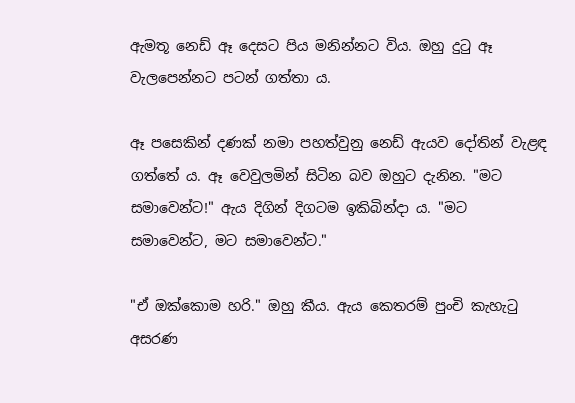ඇමතූ නෙඩ් ඈ දෙසට පිය මනින්නට විය. ඔහු දුටු ඈ වැලපෙන්නට පටන් ගත්තා ය.

ඈ පසෙකින් දණක් නමා පහත්වුනු නෙඩ් ඇයව දෝතින් වැළඳ ගත්තේ ය. ඈ වෙවුලමින් සිටින බව ඔහුට දැනින. "මට සමාවෙන්ට!" ඇය දිගින් දිගටම ඉකිබින්දා ය. "මට සමාවෙන්ට, මට සමාවෙන්ට."

"ඒ ඔක්කොම හරි." ඔහු කීය. ඇය කෙතරම් පුංචි කැහැටු අසරණ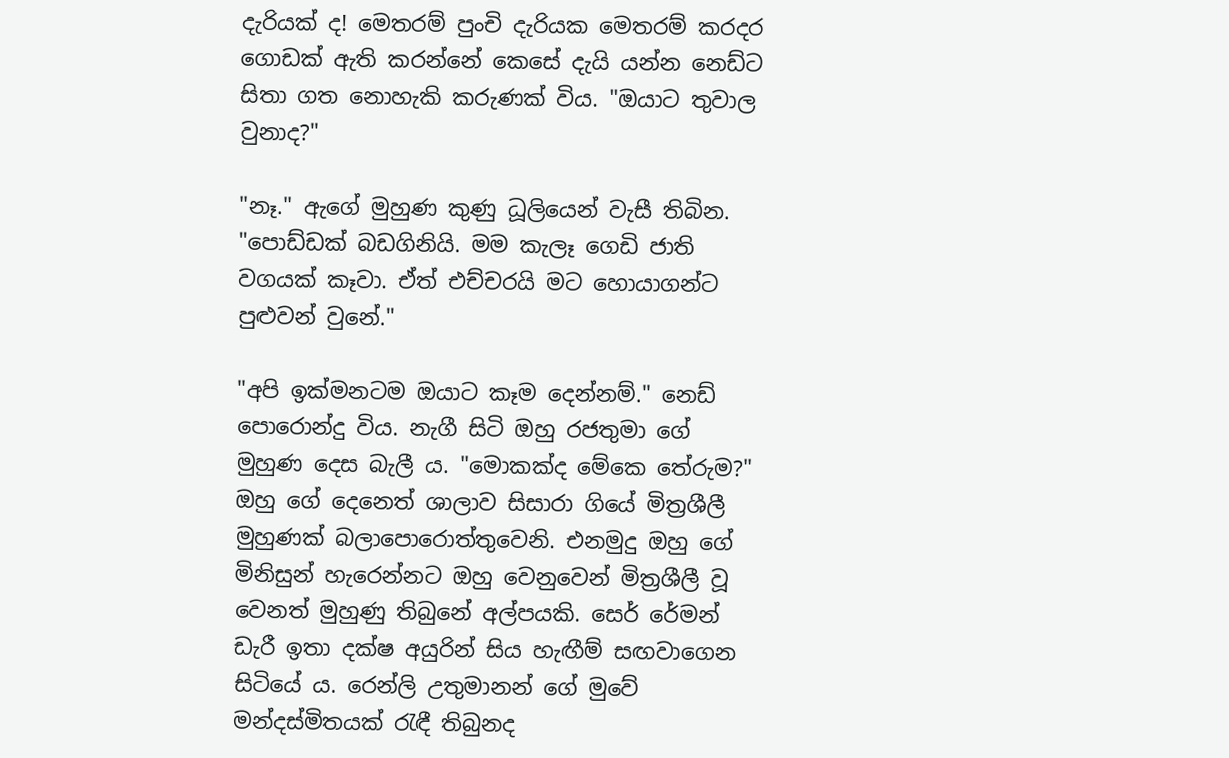දැරියක් ද! මෙතරම් පුංචි දැරියක මෙතරම් කරදර ගොඩක් ඇති කරන්නේ කෙසේ දැයි යන්න නෙඩ්ට සිතා ගත නොහැකි කරුණක් විය. "ඔයාට තුවාල වුනාද?"

"නෑ." ඇගේ මුහුණ කුණු ධූලියෙන් වැසී තිබින. "පොඩ්ඩක් බඩගිනියි. මම කැලෑ ගෙඩි ජාති වගයක් කෑවා. ඒත් එච්චරයි මට හොයාගන්ට පුළුවන් වුනේ."

"අපි ඉක්මනටම ඔයාට කෑම දෙන්නම්." නෙඩ් පොරොන්දු විය. නැගී සිටි ඔහු රජතුමා ගේ මුහුණ දෙස බැලී ය. "මොකක්ද මේ‍කෙ තේරුම?" ඔහු ගේ දෙනෙත් ශාලාව සිසාරා ගියේ මිත්‍රශීලී මුහුණක් බලාපොරොත්තුවෙනි. එනමුදු ඔහු ගේ මිනිසුන් හැරෙන්නට ඔහු වෙනුවෙන් මිත්‍රශීලී වූ වෙනත් මුහුණු තිබුනේ අල්පයකි. සෙර් රේමන් ඩැරී ඉතා දක්ෂ අයුරින් සිය හැඟීම් සඟවාගෙන සිටියේ ය. රෙන්ලි උතුමානන් ගේ මුවේ මන්දස්මිතයක් රැඳී තිබුනද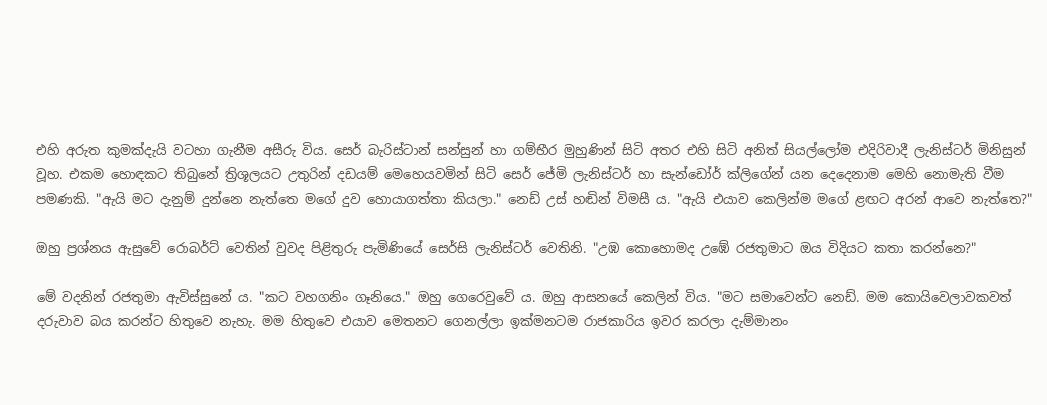එහි අරුත කුමක්දැයි වටහා ගැනීම අසීරු විය. සෙර් බැරිස්ටාන් සන්සුන් හා ගම්භීර මුහුණින් සිටි අතර එහි සිටි අනිත් සියල්ලෝම එදිරිවාදී ලැනිස්ටර් මිනිසුන් වූහ. එකම හොඳකට තිබුනේ ත්‍රිශූලයට උතුරින් දඩයම් මෙහෙයවමින් සිටි සෙර් ජේමි ලැනිස්ටර් හා සැන්ඩෝර් ක්ලිගේන් යන දෙදෙනාම මෙහි නොමැති වීම පමණකි. "ඇයි මට දැනුම් දුන්නෙ නැත්තෙ මගේ දුව හොයාගත්තා කියලා." නෙඩ් උස් හඬින් විමසී ය. "ඇයි එයාව කෙලින්ම මගේ ළඟට අරන් ආවෙ නැත්තෙ?"

ඔහු ප්‍රශ්නය ඇසුවේ රොබර්ට් වෙතින් වුවද පිළිතුරු පැමිණියේ සෙර්සි ලැනිස්ටර් වෙතිනි. "උඹ කොහොමද උඹේ රජතුමාට ඔය විදියට කතා කරන්නෙ?"

මේ වදනින් රජතුමා ඇවිස්සුනේ ය. "කට වහගනිං ගෑනියෙ." ඔහු ගෙරෙවුවේ ය. ඔහු ආසනයේ කෙලින් විය. "මට සමාවෙන්ට නෙඩ්. මම කොයිවෙලාවකවත් දරුවාව බය කරන්ට හිතු‍වෙ නැහැ. මම හිතුවෙ එයාව මෙතනට ගෙනල්ලා ඉක්මනටම රාජකාරිය ඉවර කරලා දැම්මානං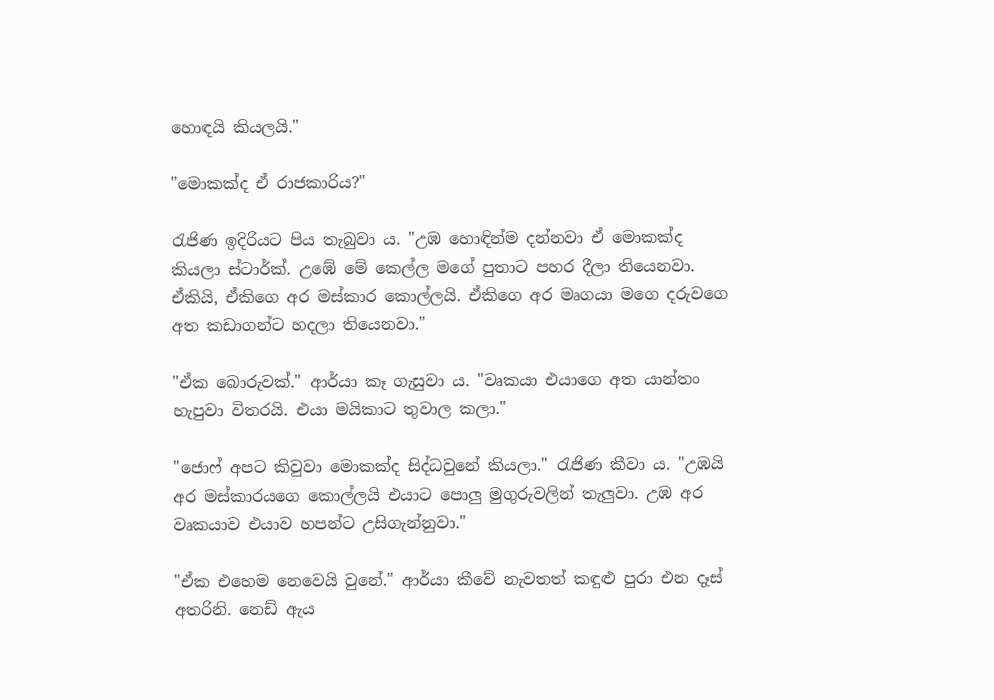හොඳයි කියලයි."

"මොකක්ද ඒ රාජකාරිය?"

රැජිණ ඉදිරියට පිය තැබුවා ය. "උඹ හොඳින්ම දන්නවා ඒ මොකක්ද කියලා ස්ටාර්ක්. උඹේ මේ කෙල්ල මගේ පුතාට පහර දීලා තියෙනවා. ඒකියි, ඒකිගෙ අර මස්කාර කොල්ලයි. ඒකිගෙ අර මෘගයා මගෙ දරුවගෙ අත කඩාගන්ට හදලා තියෙනවා."

"ඒක බොරුවක්." ආර්යා කෑ ගැසුවා ය. "වෘකයා එයාගෙ අත යාන්තං හැපුවා විතරයි. එයා මයිකාට තුවාල කලා."

"ජොෆ් අපට කිවුවා මොකක්ද සිද්ධවුනේ කියලා." රැජිණ කීවා ය. "උඹයි අර මස්කාරයගෙ කොල්ලයි එයාට පොලු මුගුරුවලින් තැලුවා. උඹ අර වෘකයාව එයාව හපන්ට උසිගැන්නුවා."

"ඒක එහෙම නෙවෙයි වුනේ." ආර්යා කීවේ නැවතත් කඳුළු පුරා එන දෑස් අතරිනි. නෙඩ් ඇය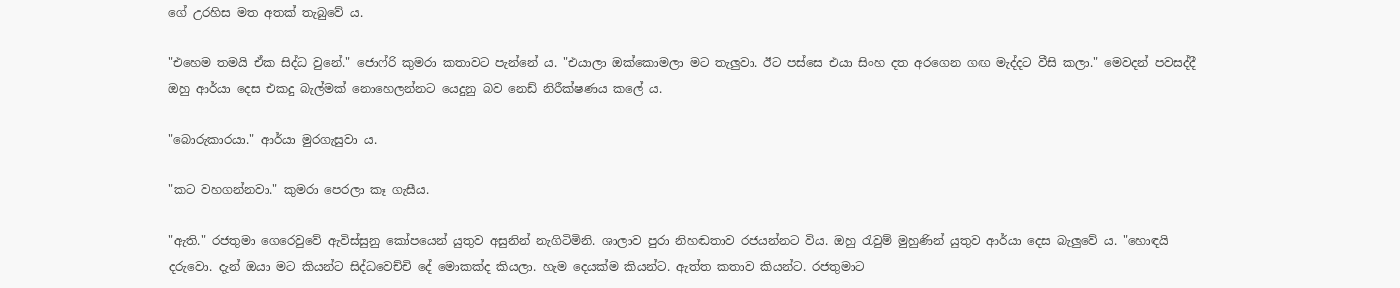ගේ උරහිස මත අතක් තැබුවේ ය.

"එහෙම තමයි ඒක සිද්ධ වුනේ." ජොෆ්රි කුමරා කතාවට පැන්නේ ය. "එයාලා ඔක්කොමලා මට තැලුවා. ඊට පස්සෙ එයා සිංහ දත අරගෙන ගඟ මැද්දට වීසි කලා." මෙවදන් පවසද්දී ඔහු ආර්යා දෙස එකදු බැල්මක් නොහෙලන්නට යෙදුනු බව නෙඩ් නිරීක්ෂණය කලේ ය.

"බොරුකාරයා." ආර්යා මුරගැසුවා ය.

"කට වහගන්නවා." කුමරා පෙරලා කෑ ගැසීය.

"ඇති." රජතුමා ගෙරෙවුවේ ඇවිස්සුනු කෝපයෙන් යුතුව අසුනින් නැගිටිමිනි. ශාලාව පුරා නිහඬතාව රජයන්නට විය. ඔහු රැවුම් මුහුණින් යුතුව ආර්යා දෙස බැලුවේ ය. "හොඳයි දරුවො. දැන් ඔයා මට කියන්ට සිද්ධවෙච්චි දේ මොකක්ද කියලා. හැම දෙයක්ම කියන්ට. ඇත්ත කතාව කියන්ට. රජතුමාට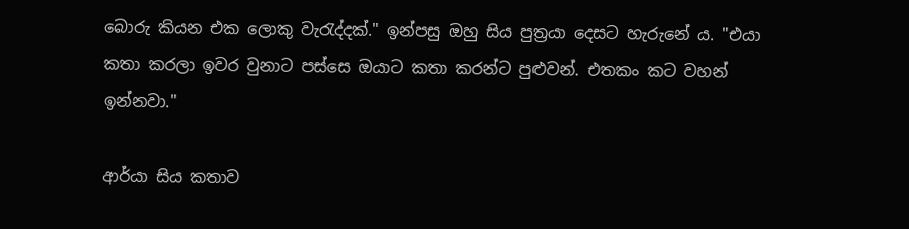බොරු කියන එක ලොකු වැරැද්දක්." ඉන්පසු ඔහු සිය පුත්‍රයා ‍දෙසට හැරුනේ ය. "එයා කතා කරලා ඉවර වුනාට පස්සෙ ඔයාට කතා කරන්ට පුළුවන්. එතකං කට වහන් ඉන්නවා."

ආර්යා සිය කතාව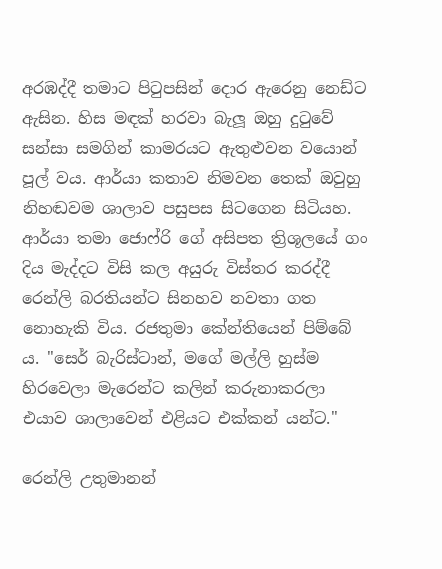අරඹද්දී තමාට පිටුපසින් දොර ඇරෙනු නෙඩ්ට ඇසින. හිස මඳක් හරවා බැලූ ඔහු දුටුවේ සන්සා සමගින් කාමරයට ඇතුළුවන වයොන් පූල් වය. ආර්යා කතාව නිමවන ‍තෙක් ඔවුහු නිහඬවම ශාලාව පසුපස සිටගෙන සිටියහ. ආර්යා තමා ජොෆ්රි ‍ගේ අසිපත ත්‍රිශූලයේ ගං දිය මැද්දට විසි කල අයුරු විස්තර කරද්දී රෙන්ලි බරතියන්ට සිනහව නවතා ගත නොහැකි විය. රජතුමා ‍කේන්තියෙන් පිම්බේ ය. "සෙර් බැරිස්ටාන්, මගේ මල්ලි හුස්ම හිර‍වෙලා මැරෙන්ට කලින් කරුනාකරලා එයාව ශාලාවෙන් එළියට එක්කන් යන්ට."

රෙන්ලි උතුමානන්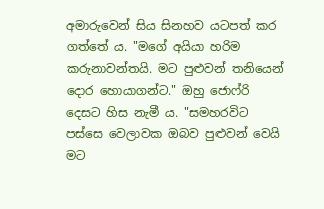අමාරුවෙන් සිය සිනහව යටපත් කර ගත්තේ ය. "මගේ අයියා හරිම කරුනාවන්තයි. මට පුළුවන් තනියෙන් දොර හොයාගන්ට." ඔහු ජොෆ්රි දෙසට හිස නැමී ය. "සමහරවිට පස්සෙ වෙලාවක ඔබව පුළුවන් වෙයි මට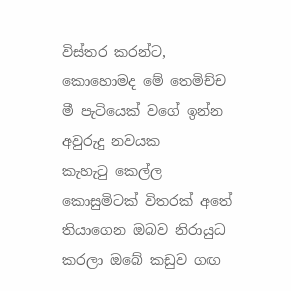විස්තර කරන්ට, කොහොමද මේ තෙමිච්ච මී පැටියෙක් වගේ ඉන්න අවුරුදු නවයක කැහැටු ‍කෙල්ල කොසුමිටක් විතරක් අතේ තියාගෙන ඔබව නිරායුධ කරලා ඔබේ කඩුව ගඟ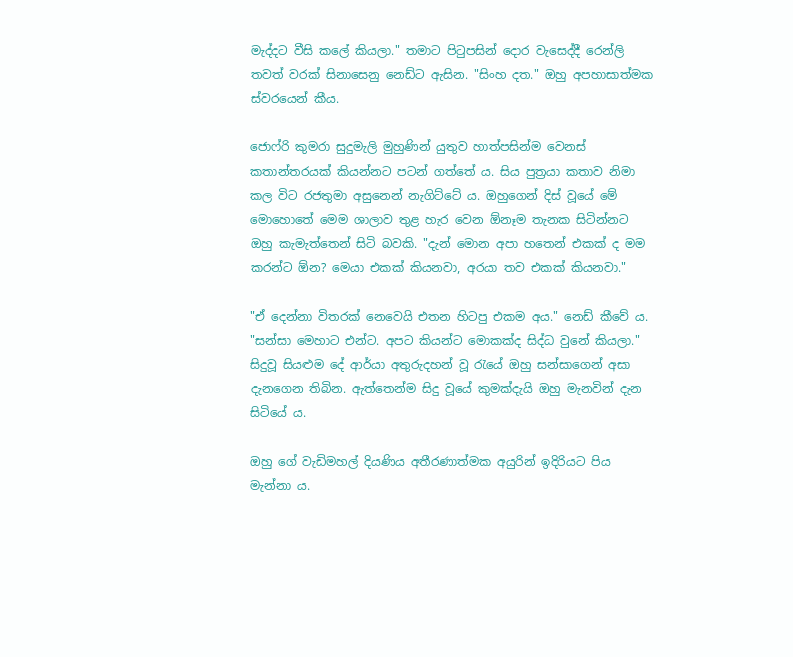මැද්දට වීසි කලේ කියලා." තමාට පිටුපසින් දොර වැසෙද්දී රෙන්ලි තවත් වරක් සිනාසෙනු නෙඩ්ට ඇසින. "සිංහ දත." ඔහු අපහාසාත්මක ස්වර‍යෙන් කීය.

ජොෆ්රි කුමරා සුදුමැලි මුහුණින් යුතුව හාත්පසින්ම වෙනස් කතාන්තරයක් කියන්නට පටන් ගත්තේ ය. සිය පුත්‍රයා කතාව නිමා කල විට රජතුමා අසුනෙන් නැගිට්ටේ ය‍. ඔහුගෙන් දිස් වූයේ මේ මො‍හොතේ ‍මෙම ශාලාව තුළ හැර වෙන ඕනෑම තැනක සිටින්නට ඔහු කැමැත්තෙන් සිටි බවකි. "දැන් මොන අපා හතෙන් එකක් ද මම කරන්ට ඕන? මෙයා එකක් කියනවා, අරයා තව එකක් කියනවා."

"ඒ දෙන්නා විතරක් නෙවෙයි එතන හිටපු එකම අය." නෙඩ් කීවේ ය. "සන්සා මෙහාට එන්ට. අපට කියන්ට මොකක්ද සිද්ධ වුනේ කියලා." සිදුවූ සියළුම දේ ආර්යා අතුරුදහන් වූ රැයේ ඔහු සන්සාගෙන් අසා දැනගෙන තිබින. ඇත්තෙන්ම සිදු වූයේ කුමක්දැයි ඔහු මැනවින් දැන සිටි‍යේ ය.

ඔහු ගේ වැඩිමහල් දියණිය අතීරණාත්මක අයුරින් ඉදිරියට පිය මැන්නා ය.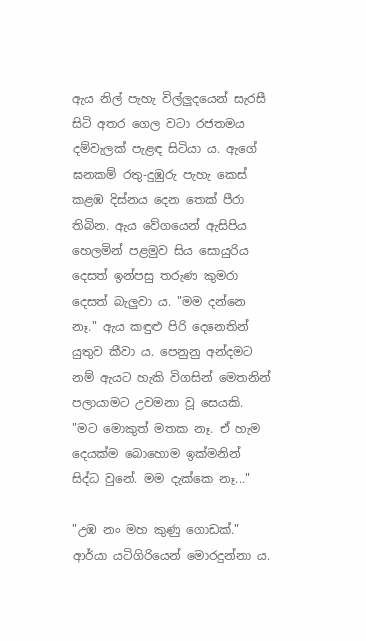ඇය නිල් පැහැ විල්ලුදයෙන් සැරසී සිටි අතර ගෙල වටා රජතමය දම්වැලක් පැළඳ සිටියා ය. ඇගේ ඝනකම් රතු-දුඹුරු පැහැ කෙස් කළඹ දිස්නය දෙන තෙක් පීරා තිබින. ඇය වේගයෙන් ඇසිපිය හෙලමින් පළමුව සිය සොයුරිය දෙසත් ඉන්පසු තරුණ කුමරා දෙසත් බැලුවා ය. "මම දන්නෙ නෑ." ඇය කඳුළු පිරි දෙනෙතින් යුතුව කීවා ය. පෙනුනු අන්දමට නම් ඇයට හැකි විගසින් මෙතනින් පලායාමට උවමනා වූ සෙයකි. "මට මොකුත් මතක නෑ. ඒ හැම දෙයක්ම බොහොම ඉක්මනින් සිද්ධ වුනේ. මම දැක්කෙ නෑ..."

"උඹ නං මහ කුණු ගොඩක්." ආර්යා යටිගිරියෙන් මොරදුන්නා ය.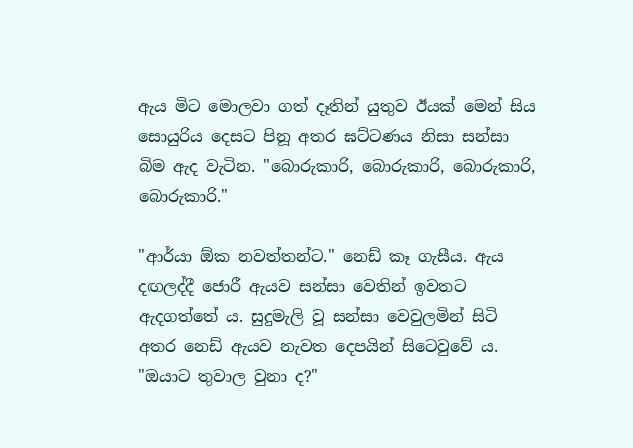ඇය මිට මොලවා ගත් දෑතින් යුතුව ඊයක් මෙන් සිය සොයුරිය දෙසට පිනූ අතර ඝට්ටණය නිසා සන්සා බිම ඇද වැටින. "බොරුකාරි, බොරුකාරි, බොරුකාරි, බොරුකාරි."

"ආර්යා ඕක නවත්තන්ට." නෙඩ් කෑ ගැසීය. ඇය දඟලද්දී ජොරී ඇයව සන්සා වෙතින් ඉවතට ඇදගත්තේ ය. සුදුමැලි වූ සන්සා වෙවුලමින් සිටි අතර නෙඩ් ඇයව නැවත ‍දෙපයින් සිටෙවුවේ ය. "ඔයාට තුවාල වුනා ද?"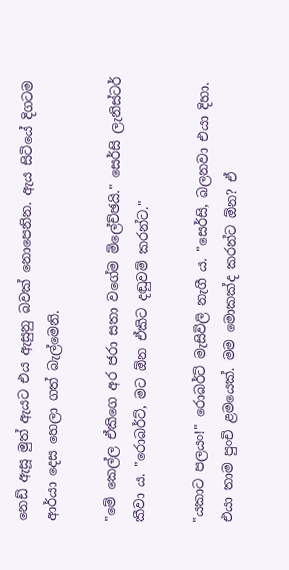නෙඩ් ඇසූ මුත් ඇයට එය ඇසුනු බවක් නොපෙනින. ඇය සිටියේ දිගටම ආර්යා දෙස හෙලා ගත් බැල්මෙනි.

"මේ කෙල්ල ඒකිගෙ අර ජරා සතා වගේම ම්ලේච්ඡයි." සෙර්සි ලැනිස්ටර් කීවා ය‍. "රොබර්ට්, මට ඕන ඒකිට දඬුවම් කරන්ට."

"යකාට පලයං!" රොබර්ට් මැසිවිලි නැගී ය. "සෙර්සි, බලනවා එයා දිහා. එයා තාම පුංචි ළමයෙක්. මම මොකක්ද කරන්ට ඕන? ඒ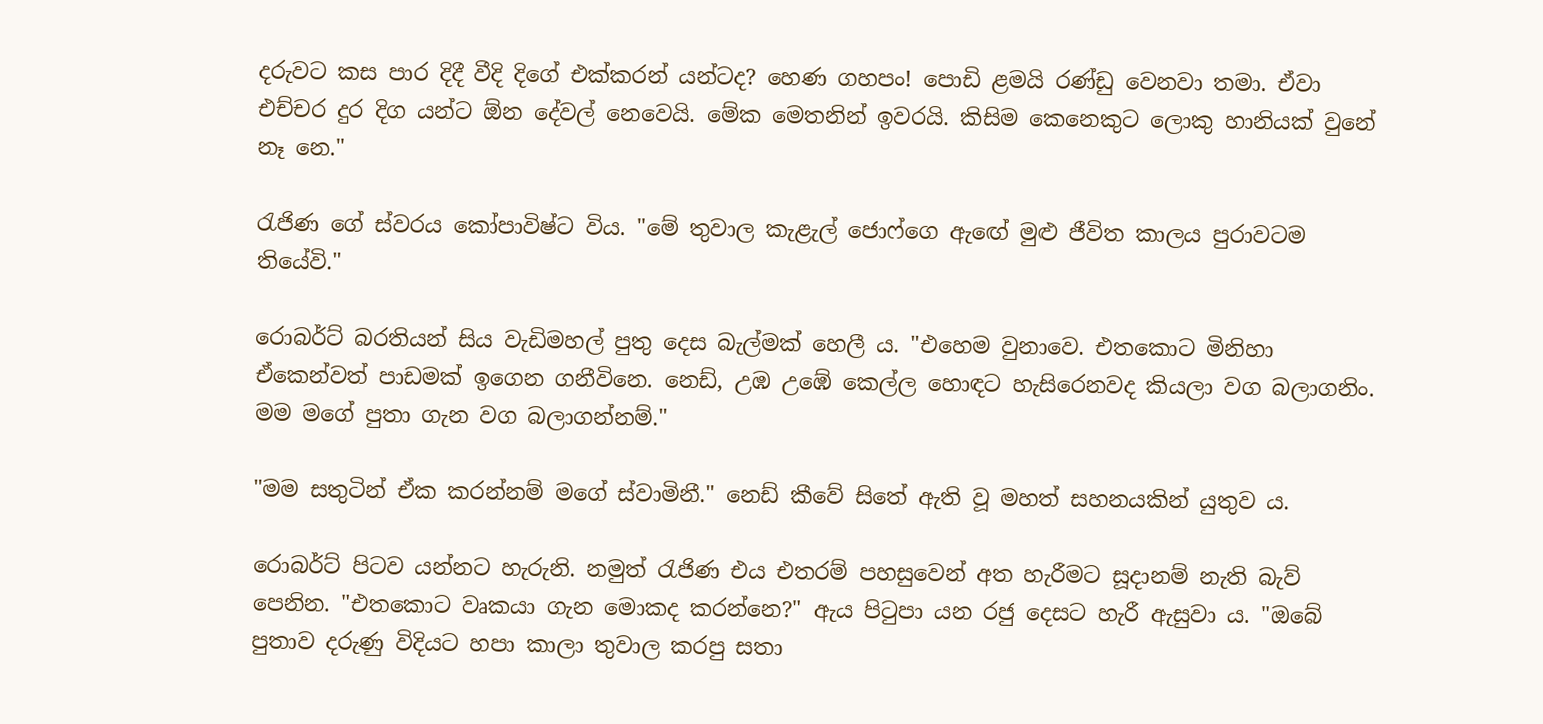දරුවට කස පාර දිදී වීදි දිගේ එක්කරන් යන්ටද? හෙණ ගහපං! පොඩි ළමයි රණ්ඩු වෙනවා තමා. ඒවා එච්චර දුර දිග යන්ට ඕන දේවල් නෙවෙයි. මේක මෙතනින් ඉවරයි. කිසිම කෙනෙකුට ලොකු හානියක් වුනේ නෑ නෙ."

රැජිණ ගේ ස්වරය කෝපාවිෂ්ට විය. "මේ තුවාල කැළැල් ජොෆ්ගෙ ඇඟේ මුළු ජීවිත කාලය පුරාවටම තියේවි."

රොබර්ට් බරතියන් සිය වැඩිමහල් පුතු දෙස බැල්මක් හෙලී ය. "එහෙම වුනාවෙ. එතකොට මිනිහා ඒකෙන්වත් පාඩමක් ඉගෙන ගනීවිනෙ. නෙඩ්, උඹ උඹේ කෙල්ල හොඳට හැසි‍රෙනවද කියලා වග බලාගනිං. මම මගේ පුතා ගැන වග බලාගන්නම්."

"මම සතුටින් ඒක කරන්නම් ම‍ගේ ස්වාමිනී." නෙඩ් කීවේ සිතේ ඇති වූ මහත් සහනයකින් යුතුව ය.

රොබර්ට් පිටව යන්නට හැරුනි. නමුත් රැජිණ එය එතරම් පහසුවෙන් අත හැරීමට සූදානම් නැති බැව් පෙනින. "එතකොට වෘකයා ගැන මොකද කරන්නෙ?" ඇය පිටුපා යන රජු දෙසට හැරී ඇසුවා ය. "ඔබේ පුතාව දරුණු විදියට හපා කාලා තුවාල කරපු සතා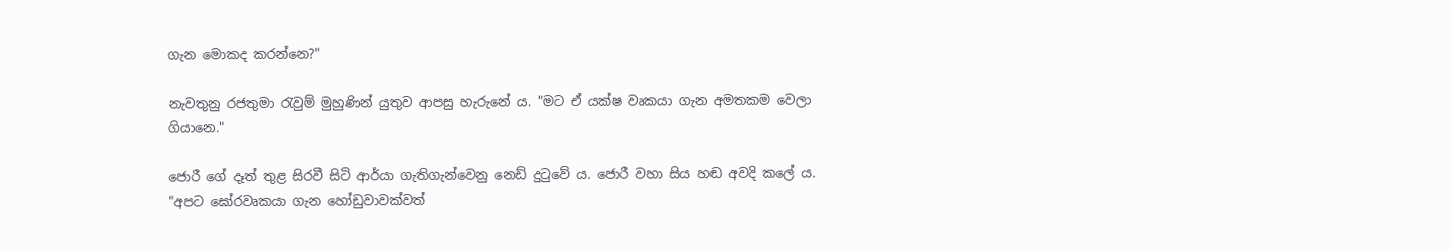ගැන මොකද කරන්නෙ?"

නැවතුනු රජතුමා රැවුම් මුහුණින් යුතුව ආපසු හැරු‍‍නේ ය. "මට ඒ යක්ෂ වෘකයා ගැන අමතකම වෙලා ගියානෙ."

ජොරී ගේ දෑත් තුළ සිරවී සිටි ආර්යා ගැතිගැන්වෙනු නෙඩ් දුටුවේ ය. ජොරී වහා සිය හඬ අවදි කලේ ය. "අපට ඝෝරවෘකයා ගැන හෝඩුවාවක්වත්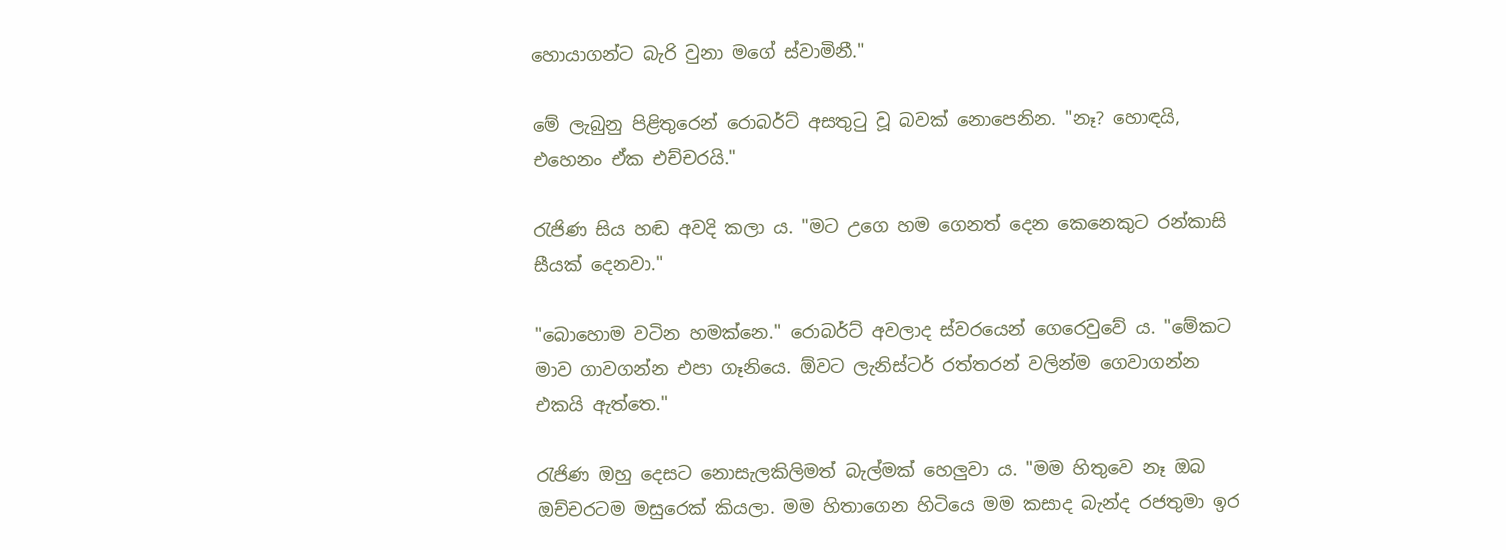හොයාගන්ට බැරි වුනා මගේ ස්වාමිනී."

මේ ලැබුනු පිළිතුරෙන් රොබර්ට් අසතුටු වූ බවක් නොපෙනින. "නෑ? හොඳයි, එහෙනං ඒක එච්චරයි."

රැජිණ සිය හඬ අවදි කලා ය. "මට උගෙ හම ගෙනත් දෙන කෙනෙකුට රන්කාසි සීයක් දෙනවා."

"බොහොම වටින හමක්නෙ." රොබර්ට් අවලාද ස්වර‍යෙන් ගෙ‍රෙවුවේ ය. "මේකට මාව ගාවගන්න එපා ගෑනියෙ. ඕවට ලැනිස්ටර් රත්තරන් වලින්ම ගෙවාගන්න එකයි ඇත්තෙ."

රැජිණ ඔහු ‍දෙසට නොසැලකිලිමත් බැල්මක් හෙලුවා ය. "මම හිතුවෙ නෑ ඔබ ඔච්චරටම මසුරෙක් කියලා. මම හිතාගෙන හිටියෙ මම කසාද බැන්ද රජතුමා ඉර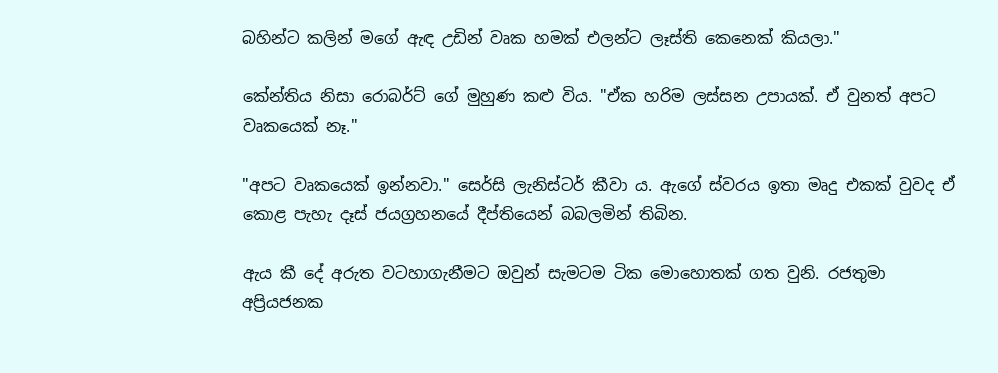බහින්ට කලින් මගේ ඇඳ උඩින් වෘක හමක් එලන්ට ලෑස්ති කෙනෙක් කියලා."

කේන්තිය නිසා රොබර්ට් ගේ මුහුණ කළු විය. "ඒක හරිම ලස්සන උපායක්. ඒ වුනත් අපට වෘකයෙක් නෑ."

"අපට වෘකයෙක් ඉන්නවා." සෙර්සි ලැනිස්ටර් කීවා ය‍. ඇ‍ගේ ස්වරය ඉතා මෘදු එකක් වුවද ඒ කොළ පැහැ දෑස් ජයග්‍රහනයේ දීප්තියෙන් බබලමින් තිබින.

ඇය කී දේ අරුත වටහාගැනීමට ඔවුන් සැමටම ටික මොහොතක් ගත වුනි. රජතුමා අප්‍රියජනක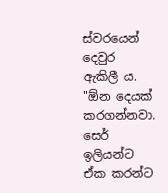ස්වරයෙන් දෙවුර ඇකිලී ය. "ඕන දෙයක් කරගන්නවා. සෙර් ඉලියන්ට ඒක කරන්ට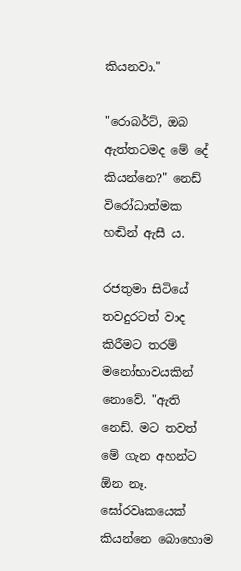කියනවා."

"රොබර්ට්, ඔබ ඇත්තටමද මේ දේ කියන්නෙ?" නෙඩ් විරෝධාත්මක හඬින් ඇසී ය.

රජතුමා සිටියේ තවදුරටත් වාද කිරීමට තරම් ම‍නෝභාවයකින් නොවේ. "ඇති නෙඩ්. මට තවත් මේ ගැන අහන්ට ඕන නෑ. ඝෝරවෘකයෙක් කියන්නෙ බොහොම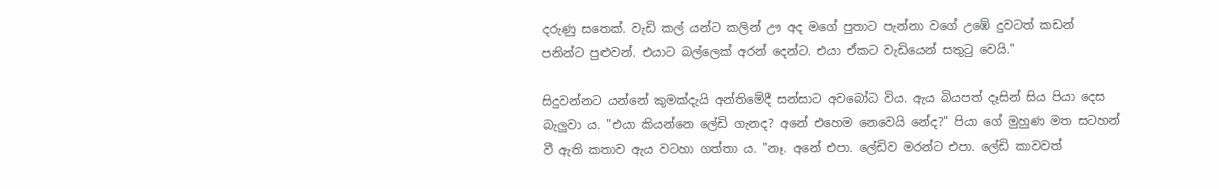දරුණු සතෙක්. වැඩි කල් යන්ට කලින් ඌ අද මගේ පුතාට පැන්නා වගේ උඹේ දුවටත් කඩන් පනින්ට පුළුවන්. එයාට බල්ලෙක් අරන් දෙන්ට. එයා ඒකට වැඩියෙන් සතුටු වෙයි."

සිදුවන්නට යන්නේ කුමක්දැයි අන්තිමේදී සන්සාට අවබෝධ විය. ඇය බියපත් දෑසින් සිය පියා දෙස බැලුවා ය. "එයා කියන්නෙ ලේඩි ගැනද? අනේ එහෙම නෙවෙයි නේද?" පියා ගේ මුහුණ මත සටහන් වී ඇති කතාව ඇය වටහා ගත්තා ය. "නෑ. අනේ එපා. ලේඩිව මරන්ට එපා. ලේඩි කාවවත්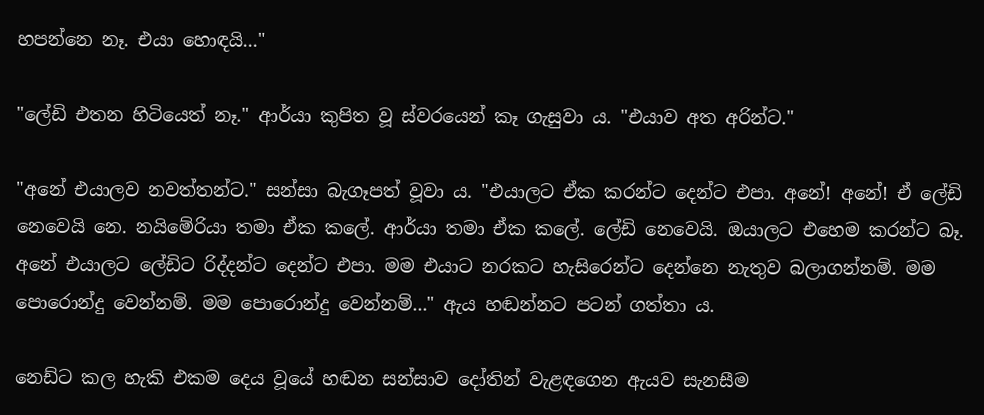හපන්නෙ නෑ. එයා හොඳයි..."

"ලේඩි එතන හිටියෙත් නෑ." ආර්යා කුපිත වූ ස්වරයෙන් කෑ ගැසුවා ය. "එයාව අත අරින්ට."

"අනේ එයාලව නවත්තන්ට." සන්සා බැගෑපත් වූවා ය. "එයාලට ඒක කරන්ට දෙන්ට එපා. අනේ! අ‍නේ! ඒ ලේඩි නෙවෙයි නෙ. නයිමේරියා තමා ඒක කලේ. ආර්යා තමා ඒක කලේ. ලේඩි නෙවෙයි. ඔයාලට එහෙම කරන්ට බෑ. අනේ එයාලට ලේඩිට රිද්දන්ට දෙන්ට එපා. මම එයාට නරකට හැසිරෙන්ට දෙන්නෙ නැතුව බලාගන්නම්. මම පොරොන්දු වෙන්නම්. මම පොරොන්දු වෙන්නම්..." ඇය හඬන්නට පටන් ගත්තා ය.

නෙඩ්ට කල හැකි එකම දෙය වූයේ හඬන සන්සාව දෝතින් වැළඳගෙන ඇයව සැනසීම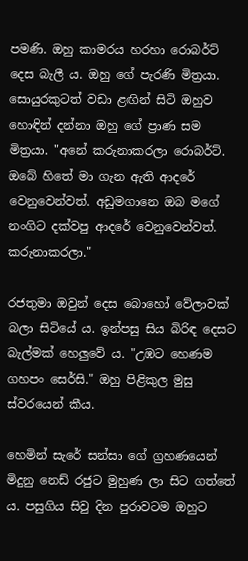පමණි. ඔහු කාමරය හරහා රොබර්ට් දෙස බැලී ය. ඔහු ‍ගේ පැරණි මිත්‍රයා. සොයුරකුටත් වඩා ළඟින් සිටි ඔහුව හොඳින් දන්නා ඔහු ගේ ප්‍රාණ සම මිත්‍රයා. "අනේ කරුනාකරලා රොබර්ට්. ඔබේ හිතේ මා ගැන ඇති ආදරේ වෙනුවෙන්වත්. අඩුමගානෙ ඔබ ම‍ගේ නංගිට දක්වපු ආදරේ වෙනුවෙන්වත්. කරුනාකරලා."

රජතුමා ඔවුන් දෙස බොහෝ වේලාවක් බලා සිටියේ ය. ඉන්පසු සිය බිරිඳ දෙසට බැල්මක් හෙලුවේ ය. "උඹට හෙණම ගහපං සෙර්සි." ඔහු පිළිකුල මුසු ස්වරයෙන් කීය.

හෙමින් සැරේ සන්සා ගේ ග්‍රහණයෙන් මිදුනු නෙඩ් රජුට මුහුණ ලා සිට ගත්තේ ය. පසුගිය සිවු දින පුරාවටම ඔහුට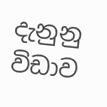දැනුනු විඩාව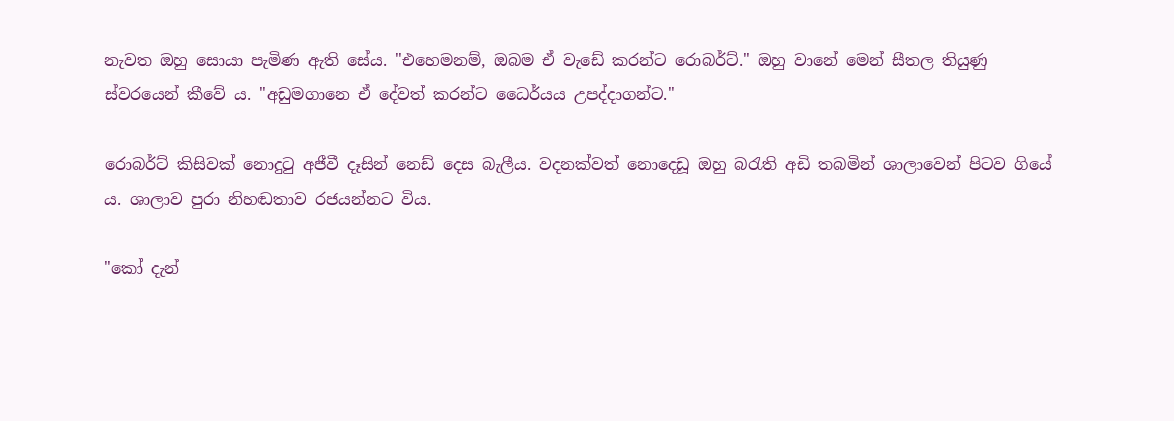නැවත ඔහු සොයා පැමිණ ඇති සේය. "එහෙමනම්, ඔබම ඒ වැඩේ කරන්ට රොබර්ට්." ඔහු වානේ මෙන් සීතල තියුණු ස්වරයෙන් කීවේ ය‍. "අඩුමගානෙ ඒ දේවත් කරන්ට ධෛර්යය උපද්දාගන්ට."

රොබර්ට් කිසිවක් නොදුටු අජීවී දෑසින් නෙඩ් දෙස බැලීය. වදනක්වත් නොදෙඩූ ඔහු බරැති අඩි තබමින් ශාලාවෙන් පිටව ගියේ ය. ශාලාව පුරා නිහඬතාව රජයන්නට විය.

"කෝ දැන්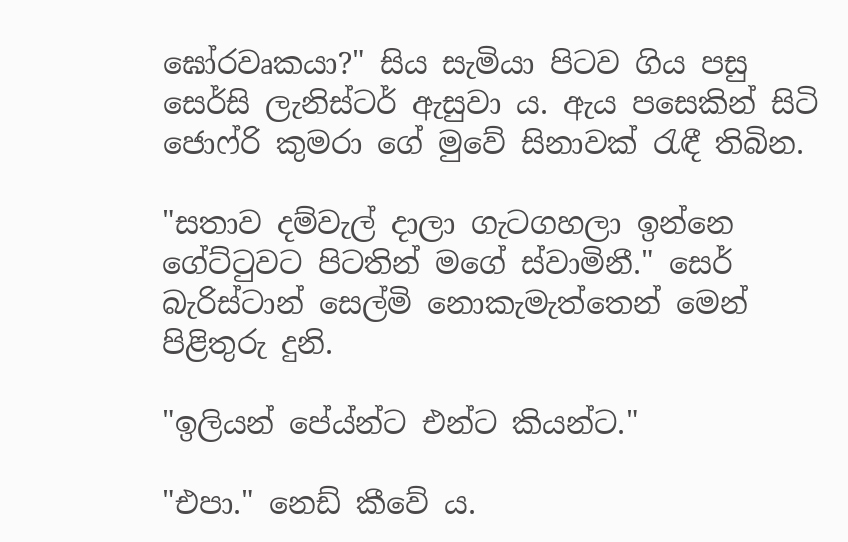ඝෝරවෘකයා?" සිය සැමියා පිටව ගිය පසු සෙර්සි ලැනිස්ටර් ඇසුවා ය. ඇය පසෙකින් සිටි ජොෆ්රි කුමරා ගේ මුවේ සිනාවක් රැඳී තිබින.

"සතාව දම්වැල් දාලා ගැටගහලා ඉන්නෙ ගේට්ටුවට පිටතින් මගේ ස්වාමිනී." සෙර් බැරිස්ටාන් සෙල්මි නොකැමැත්තෙන් ‍මෙන් පිළිතුරු දුනි.

"ඉලියන් පේය්න්ට එන්ට කියන්ට."

"එපා." නෙඩ් කීවේ ය.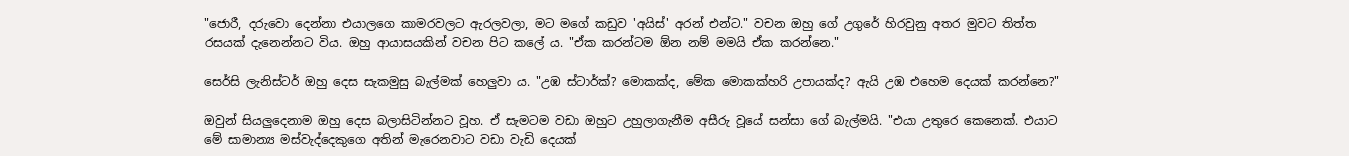"ජොරී, දරු‍වො ‍දෙන්නා එයාලගෙ කාමරවලට ඇරලවලා, මට මගේ කඩුව 'අයිස්' අරන් එන්ට." වචන ඔහු ගේ උගුරේ හිරවුනු අතර මුවට තිත්ත රසයක් දැනෙන්නට විය. ඔහු ආයාසයකින් වචන පිට කලේ ය. "ඒක කරන්ටම ඕන නම් මමයි ඒක කරන්නෙ."

සෙර්සි ලැනිස්ටර් ඔහු දෙස සැකමුසු බැල්මක් හෙලුවා ය. "උඹ ස්ටාර්ක්? මොකක්ද, මේක මොකක්හරි උපායක්ද? ඇයි උඹ එහෙම දෙයක් කරන්නෙ?"

ඔවුන් සියලු‍දෙනාම ඔහු දෙස බලාසිටින්නට වූහ. ඒ සැමටම වඩා ඔහුට උහුලාගැනීම අසීරු වූයේ සන්සා ගේ බැල්මයි. "එයා උතුරෙ කෙනෙක්. එයාට මේ සාමාන්‍ය මස්වැද්දෙකුගෙ අතින් මැරෙනවාට වඩා වැඩි දෙයක්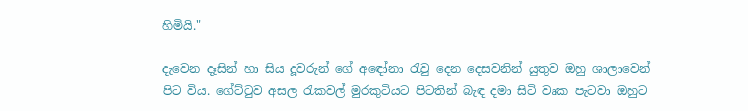හිමියි."

දැවෙන දෑසින් හා සිය දූවරුන් ගේ අඳෝනා රැවු දෙන දෙසවනින් යුතුව ඔහු ශාලාවෙන් පිට විය. ගේට්ටුව අසල රැකවල් මුරකුටියට පිටතින් බැඳ දමා සිටි වෘක පැටවා ඔහුට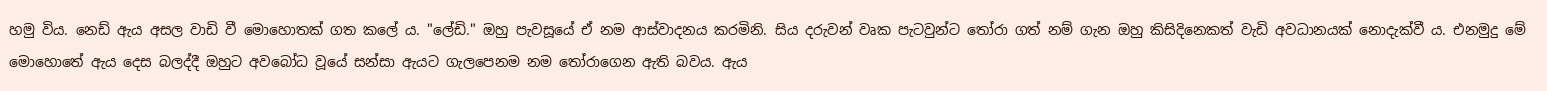හමු විය. නෙඩ් ඇය අසල වාඩි වී මොහොතක් ගත ක‍ලේ ය. "ලේඩි." ඔහු පැවසූයේ ඒ නම ආස්වාදනය කරමිනි. සිය දරුවන් වෘක පැටවුන්ට තෝරා ගත් නම් ගැන ඔහු කිසිදිනෙකත් වැඩි අවධානයක් නොදැක්වී ය. එනමුදු මේ මොහොතේ ඇය දෙස බලද්දී ඔහුට අවබෝධ වූයේ සන්සා ඇයට ගැලපෙනම නම තෝරාගෙන ඇති බවය. ඇය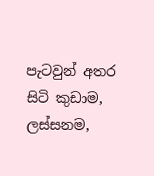පැටවුන් අතර සිටි කුඩාම, ලස්සනම,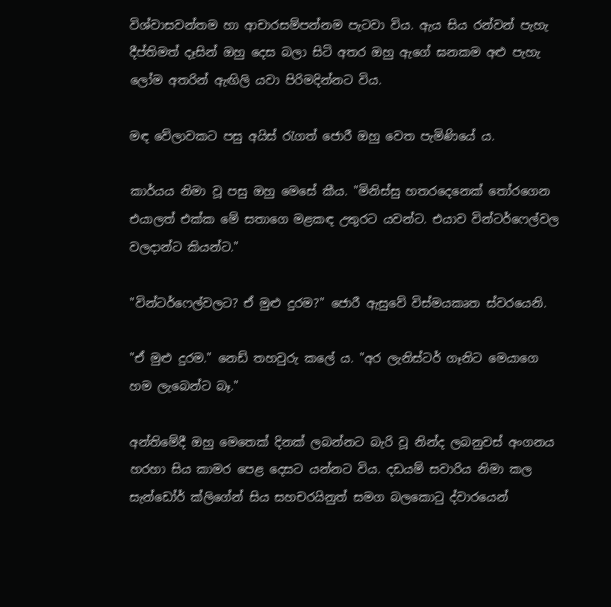විශ්වාසවන්තම හා ආචාරසම්පන්නම පැටවා විය. ඇය සිය රන්වන් පැහැ දීප්තිමත් දෑසින් ඔහු දෙස බලා සිටි අතර ඔහු ඇගේ ඝනකම අළු පැහැ ලෝම අතරින් ඇඟිලි යවා පිරිමදින්නට විය.

මඳ වේලාවකට පසු අයිස් රැගත් ජොරී ඔහු වෙත පැමිණියේ ය.

කාර්යය නිමා වූ පසු ඔහු මෙසේ කීය. "මිනිස්සු හතරදෙනෙක් තෝරගෙන එයාලත් එක්ක මේ සතාගෙ මළකඳ උතුරට යවන්ට. එයාව වින්ටර්ෆෙල්වල වලදාන්ට කියන්ට."

"වින්ටර්ෆෙල්වලට? ඒ මුළු දුරම?" ජොරී ඇසුවේ විස්මයකෘත ස්වරයෙනි.

"ඒ මුළු දුරම." නෙඩ් තහවුරු කලේ ය. "අර ලැනිස්ටර් ගෑනිට මෙයාගෙ හම ලැබෙන්ට බෑ."

අන්තිමේදී ඔහු මෙතෙක් දිනක් ලබන්නට බැරි වූ නින්ද ලබනුවස් අංගනය හරහා සිය කාමර පෙළ දෙසට යන්නට විය. දඩයම් සවාරිය නිමා කල සැන්ඩෝර් ක්ලිගේන් සිය සහචරයිනුත් සමග බලකොටු ද්වාරයෙන්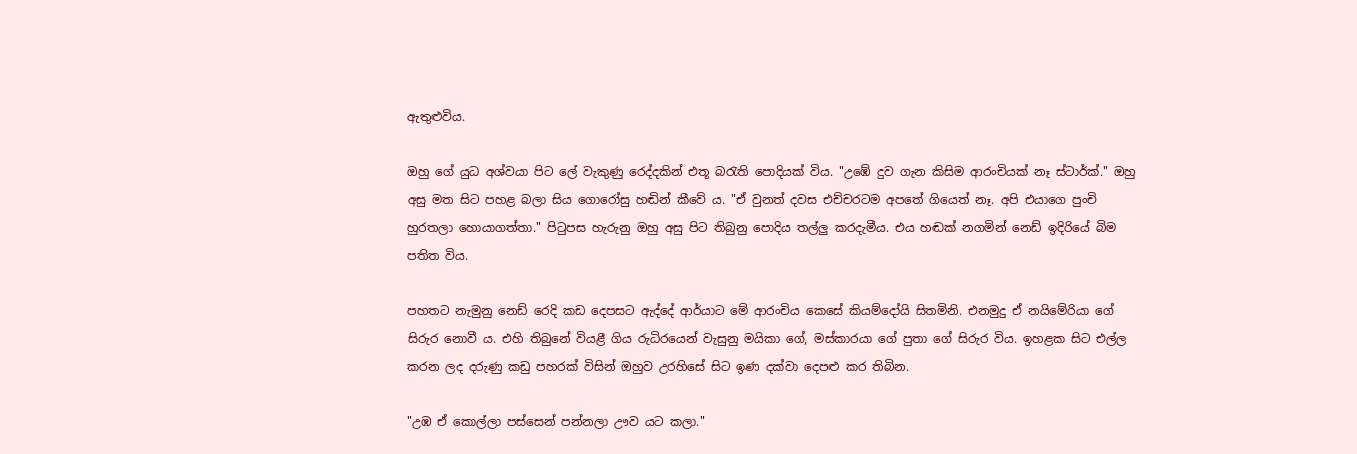ඇතුළුවිය.

ඔහු ‍ගේ යුධ අශ්වයා පිට ලේ වැකුණු රෙද්දකින් එතූ බරැති පොදියක් විය. "උඹේ දුව ගැන කිසිම ආරංචියක් නෑ ස්ටාර්ක්." ඔහු අසු මත සිට පහළ බලා සිය ගොරෝසු හඬින් කීවේ ය. "ඒ වුනත් දවස එච්චරටම අපතේ ගියෙත් නෑ. අපි එයාගෙ පුංචි හුරතලා හොයාගත්තා." පිටුපස හැරුනු ඔහු අසු පිට තිබුනු පොදිය තල්ලු කරදැමීය. එය හඬක් නගමින් නෙඩ් ඉදිරියේ බිම පතිත විය.

පහතට නැමුනු නෙඩ් රෙදි කඩ දෙපසට ඇද්දේ ආර්යාට මේ ආරංචිය කෙසේ කියම්දෝයි සිතමිනි. එනමුදු ඒ නයිමේරියා ගේ සිරුර නොවී ය. එහි තිබුනේ වියළී ගිය රුධිරයෙන් වැසුනු මයිකා ගේ, මස්කාරයා ගේ පුතා ‍ගේ සිරුර විය. ඉහළක සිට එල්ල කරන ලද දරුණු කඩු පහරක් විසින් ඔහුව උරහිසේ සිට ඉණ දක්වා දෙපළු කර තිබින.

"උඹ ඒ කොල්ලා පස්සෙන් පන්නලා ඌව යට කලා."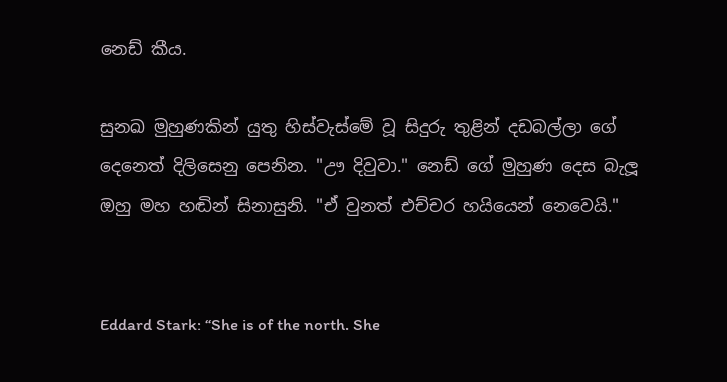නෙඩ් කීය.

සුනඛ මුහුණකින් යුතු හිස්වැස්මේ වූ සිදුරු තුළින් දඩබල්ලා ගේ දෙනෙත් ‍දිලිසෙනු පෙනින. "ඌ දිවුවා." නෙඩ් ගේ මුහුණ දෙස බැලූ ඔහු මහ හඬින් සිනාසුනි. "ඒ වුනත් එච්චර හයියෙන් නෙවෙයි."


Eddard Stark: “She is of the north. She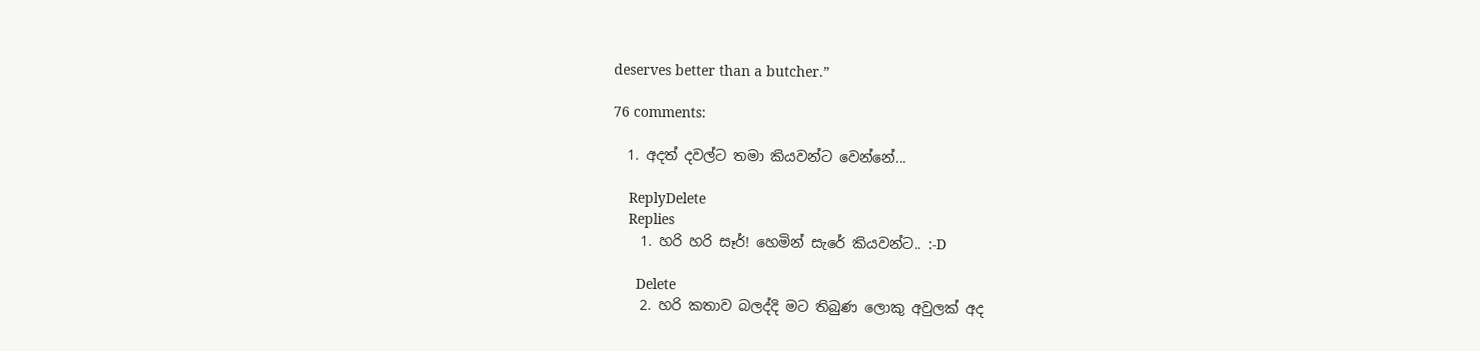deserves better than a butcher.”

76 comments:

  1. අදත් දවල්ට තමා කියවන්ට වෙන්නේ...

    ReplyDelete
    Replies
    1. හරි හරි සෑර්! හෙමින් සැරේ කියවන්ට.. :-D

      Delete
    2. හරි කතාව බලද්දි මට තිබුණ ලොකු අවුලක් අද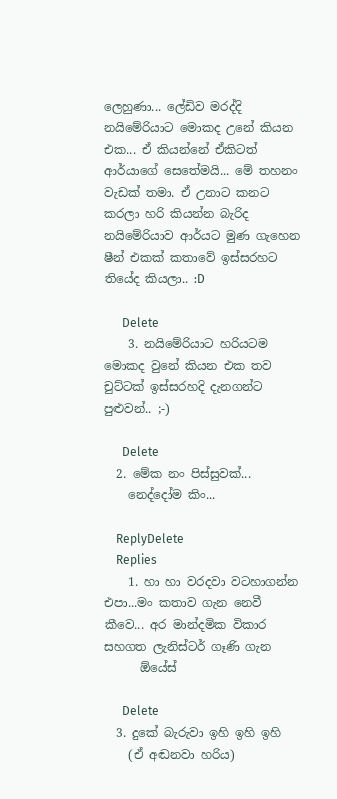ලෙහුණා... ලේඩිව මරද්දි නයිමේරියාට මොකද උනේ කියන එක... ඒ කියන්නේ ඒකිටත් ආර්යාගේ සෙතේමයි... මේ තහනං වැඩක් තමා. ඒ උනාට කනට කරලා හරි කියන්න බැරිද නයිමේරියාව ආර්යට මුණ ගැහෙන ෂීන් එකක් කතාවේ ඉස්සරහට තියේද කියලා.. :D

      Delete
    3. නයිමේරියාට හරියටම මොකද වුනේ කියන එක තව චුට්ටක් ඉස්සරහදි දැනගන්ට පුළුවන්.. ;-)

      Delete
  2. මේක නං පිස්සුවක්...
    නෙද්දෝම කිං...

    ReplyDelete
    Replies
    1. හා හා වරදවා වටහාගන්න එපා...මං කතාව ගැන නෙවී කීවෙ... අර මාන්දමික විකාර සහගත ලැනිස්ටර් ගෑණි ගැන
      ඕයේස්

      Delete
  3. දුකේ බැරුවා ඉහි ඉහි ඉහි
    (ඒ අඬනවා හරිය)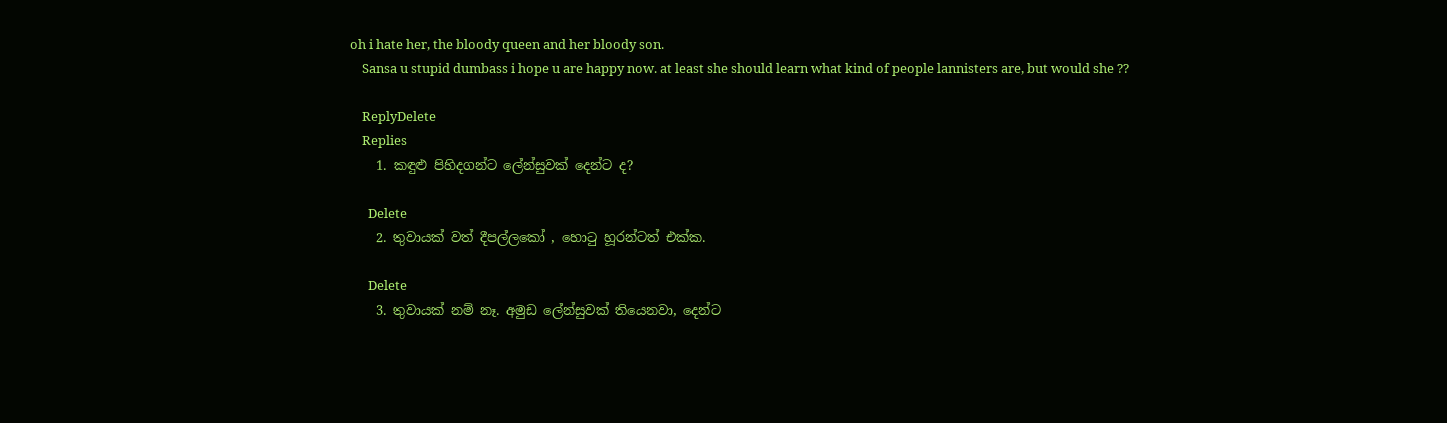oh i hate her, the bloody queen and her bloody son.
    Sansa u stupid dumbass i hope u are happy now. at least she should learn what kind of people lannisters are, but would she ??

    ReplyDelete
    Replies
    1. කඳුළු පිහිදගන්ට ලේන්සුවක් දෙන්ට ද?

      Delete
    2. තුවායක් වත් දීපල්ලකෝ , හොටු හූරන්ටත් එක්ක.

      Delete
    3. තුවායක් නම් නෑ. අමුඩ ලේන්සුවක් තියෙනවා, දෙන්ට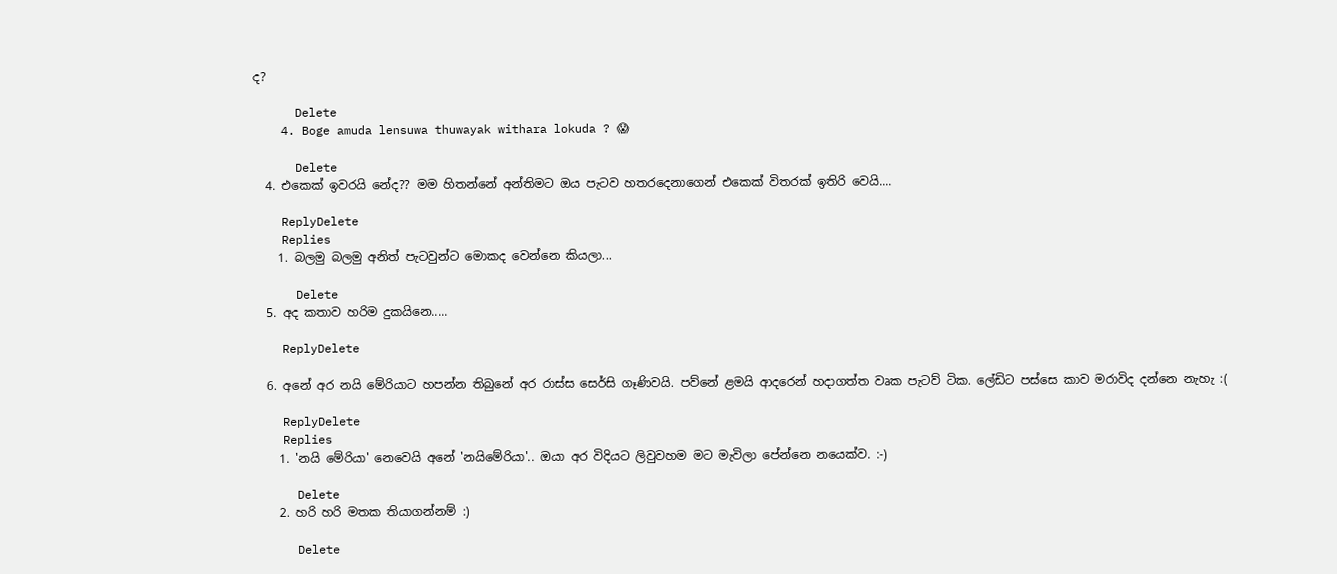ද?

      Delete
    4. Boge amuda lensuwa thuwayak withara lokuda ? 😱

      Delete
  4. එකෙක් ඉවරයි නේද?? මම හිතන්නේ අන්තිමට ඔය පැටව හතරදෙනාගෙන් එකෙක් විතරක් ඉතිරි වෙයි....

    ReplyDelete
    Replies
    1. බලමු බලමු අනිත් පැටවුන්ට මොකද වෙන්නෙ කියලා...

      Delete
  5. අද කතාව හරිම දුකයිනෙ.....

    ReplyDelete

  6. අනේ අර නයි මේරියාට හපන්න තිබුනේ අර රාස්ස සෙර්සි ගෑණිවයි. පව්නේ ළමයි ආදරෙන් හදාගත්ත වෘක පැටව් ටික. ලේඩිට පස්සෙ කාව මරාවිද දන්නෙ නැහැ :(

    ReplyDelete
    Replies
    1. 'නයි මේරියා' නෙවෙයි අනේ 'නයිමේරියා'.. ඔයා අර විදියට ලිවුවහම මට මැවිලා පේන්නෙ නයෙක්ව. :-)

      Delete
    2. හරි හරි මතක තියාගන්නම් :)

      Delete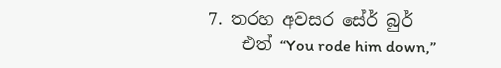7. තරහ අවසර සේර් බුර්
    එත් “You rode him down,”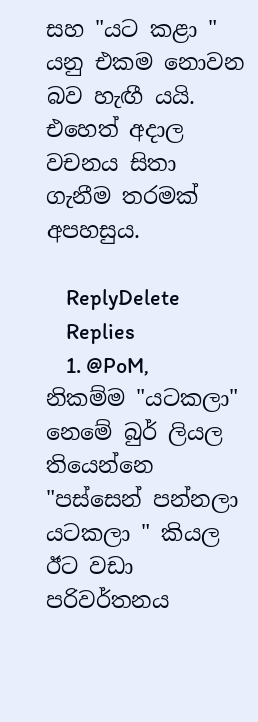සහ "යට කළා " යනු එකම නොවන බව හැඟී යයි. එහෙත් අදාල වචනය සිතා ගැනීම තරමක් අපහසුය.

    ReplyDelete
    Replies
    1. @PoM, නිකම්ම "යටකලා" නෙමේ බුර් ලියල තියෙන්නෙ "පස්සෙන් පන්නලා යටකලා " කියල ඊට වඩා පරිවර්තනය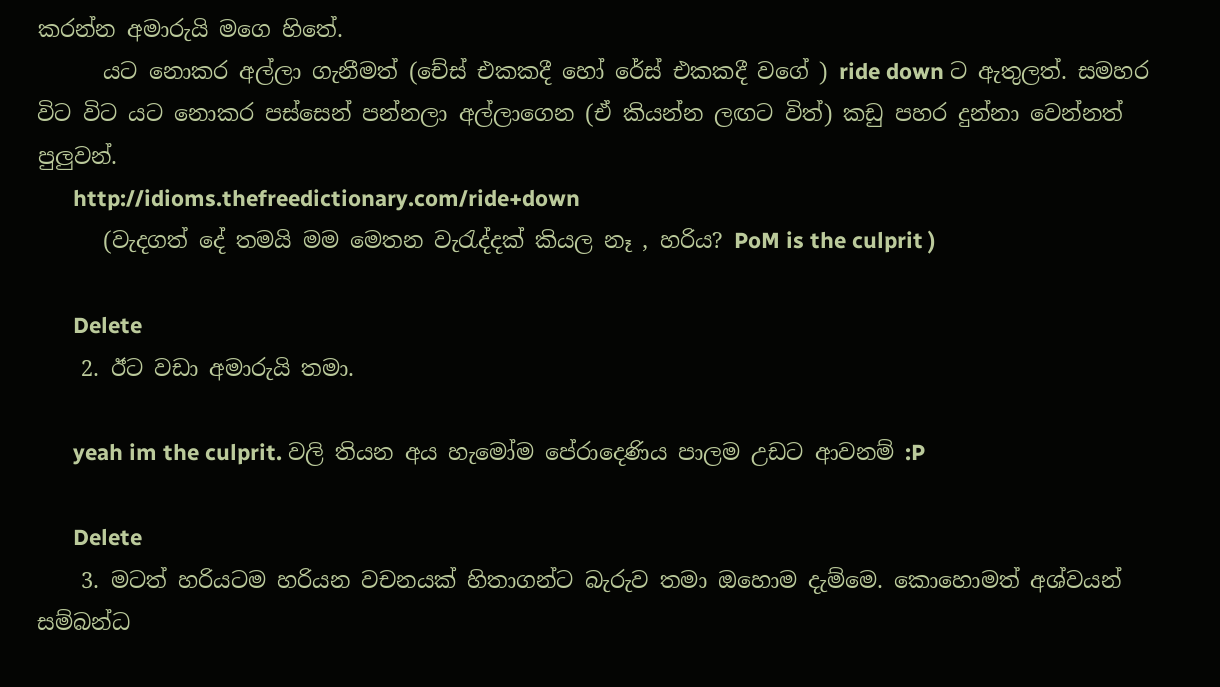කරන්න අමාරුයි මගෙ හිතේ.
      යට නොකර අල්ලා ගැනීමත් (චේස් එකකදී හෝ රේස් එකකදී වගේ ) ride down ට ඇතුලත්. සමහර විට විට යට නොකර පස්සෙන් පන්නලා අල්ලාගෙන (ඒ කියන්න ලඟට විත්) කඩු පහර දුන්නා වෙන්නත් පුලුවන්.
      http://idioms.thefreedictionary.com/ride+down
      (වැදගත් දේ තමයි මම මෙතන වැරැද්දක් කියල නෑ , හරිය? PoM is the culprit )

      Delete
    2. ඊට වඩා අමාරුයි තමා.

      yeah im the culprit. වලි තියන අය හැමෝම පේරාදෙණිය පාලම උඩට ආවනම් :P

      Delete
    3. මටත් හරියටම හරියන වචනයක් හිතාගන්ට බැරුව තමා ඔහොම දැම්මෙ. කොහොමත් අශ්වයන් සම්බන්ධ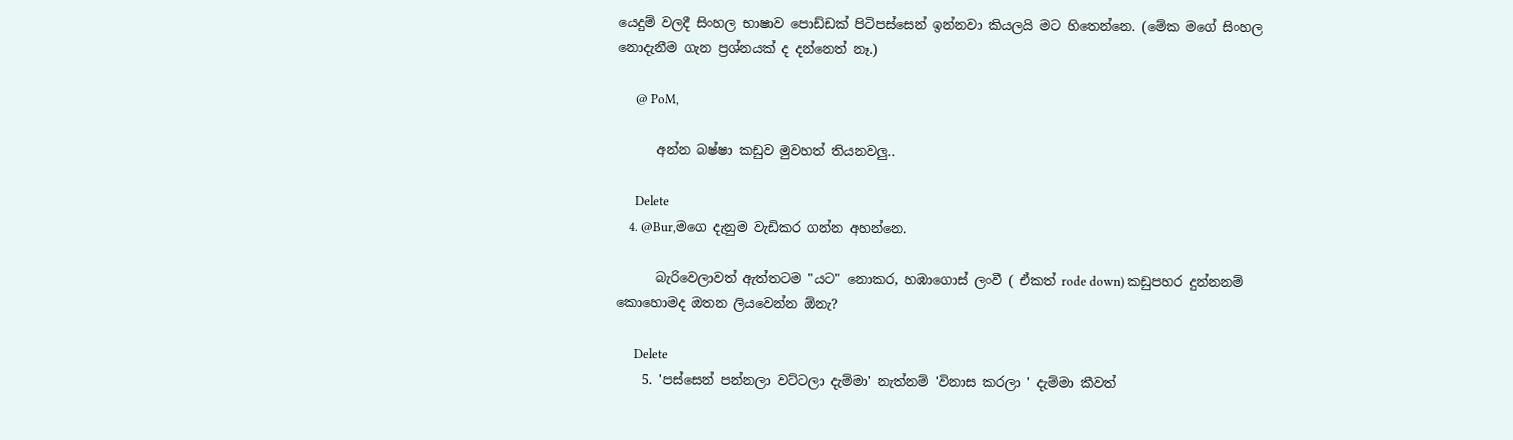යෙදුම් වලදී සිංහල භාෂාව පොඩ්ඩක් පිටිපස්සෙන් ඉන්නවා කියලයි මට හිතෙන්නෙ. (මේක මගේ සිංහල නොදැනීම ගැන ප්‍රශ්නයක් ද දන්නෙත් නෑ.)

      @ PoM,

      අන්න බෂ්ෂා කඩුව මුවහත් තියනවලු..

      Delete
    4. @Bur,මගෙ දැනුම වැඩිකර ගන්න අහන්නෙ.

      බැරිවෙලාවත් ඇත්තටම "යට" නොකර, හඹාගොස් ලංවී ( ඒකත් rode down) කඩුපහර දුන්නනම් කොහොමද ඔතන ලියවෙන්න ඕනැ?

      Delete
    5. 'පස්සෙන් පන්නලා වට්ටලා දැම්මා' නැත්නම් 'විනාස කරලා ' දැම්මා කීවත්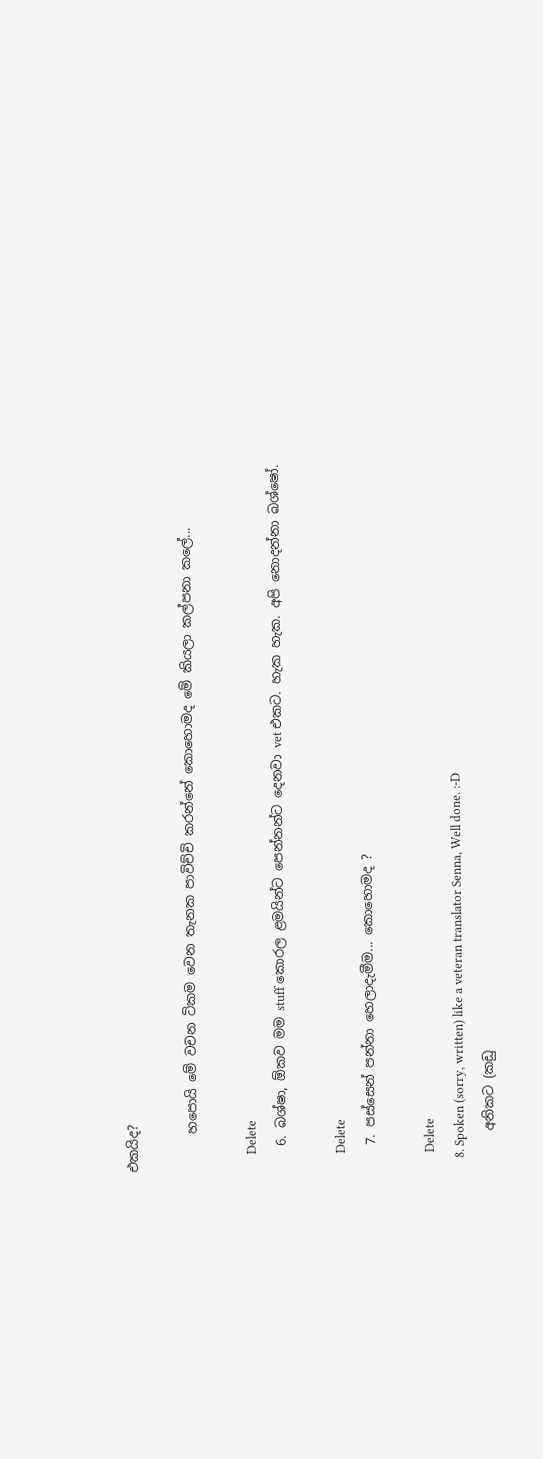එකයිද?

      හපොයි මේ වචන ටිකම වෙන තැනක පාවිච්චි කරන්නේ කොහොමද මේ කියලා කල්පනා කලේ...

      Delete
    6. බශ්ෂා, ඕකව මම stuff කොරල ළමයින්ට පෙන්නන්ට දෙනවා vet එකට. හැක හැක. අපි නොදන්නා බශ්ෂෝ.

      Delete
    7. පස්සෙන් පන්නා හෙලාදැමීම... කොහොමද ?

      Delete
    8. Spoken (sorry, written) like a veteran translator Senna, Well done. :-D
      අනිකට (කඩු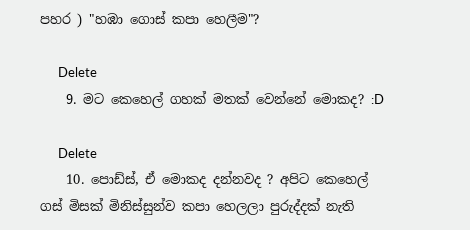පහර ) "හඹා ගොස් කපා හෙලීම"?

      Delete
    9. මට කෙහෙල් ගහක් මතක් වෙන්නේ මොකද? :D

      Delete
    10. පොඩ්ස්, ඒ මොකද දන්නවද ? අපිට කෙහෙල් ගස් මිසක් මිනිස්සුන්ව කපා හෙලලා පුරුද්දක් නැති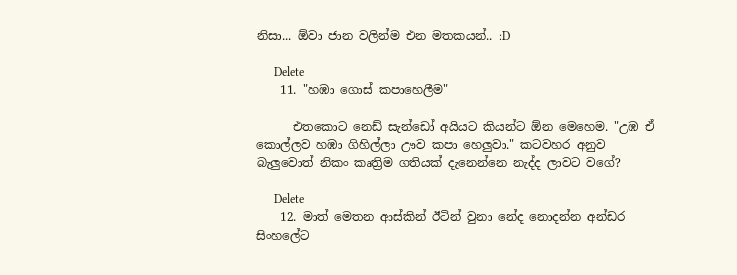නිසා... ඕවා ජාන වලින්ම එන මතකයන්.. :D

      Delete
    11. "හඹා ගොස් කපාහෙලීම"

      එතකොට නෙඩ් සැන්ඩෝ අයියට කියන්ට ඕන මෙහෙම. "උඹ ඒ කොල්ලව හඹා ගිහිල්ලා ඌව කපා හෙලුවා." කටවහර අනුව බැලුවොත් නිකං කෘත්‍රිම ගතියක් දැනෙන්නෙ නැද්ද ලාවට වගේ?

      Delete
    12. මාත් මෙතන ආස්කින් ඊටින් වුනා නේද නොදන්න අන්ඩර සිංහලේට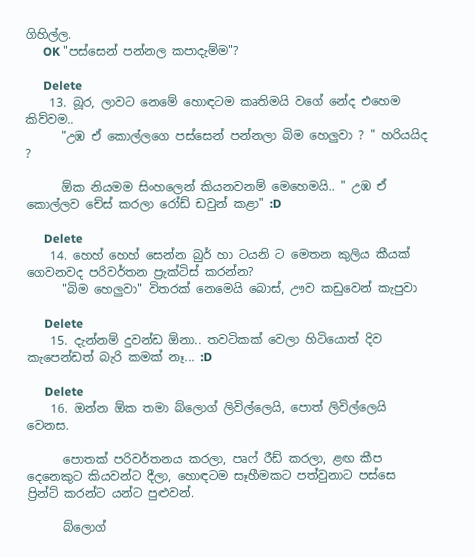ගිහිල්ල.
      OK "පස්සෙන් පන්නල කපාදැම්ම"?

      Delete
    13. බූර, ලාවට නෙමේ හොඳටම කෘතිමයි වගේ නේද එහෙම කිව්වම..
      "උඹ ඒ කොල්ලගෙ පස්සෙන් පන්නලා බිම හෙලුවා ? " හරියයිද ?

      ඕක නියමම සිංහලෙන් කියනවනම් මෙහෙමයි.. " උඹ ඒ කොල්ලව චේස් කරලා රෝඩ් ඩවුන් කළා" :D

      Delete
    14. හෙහ් හෙහ් සෙන්න බුර් හා ටයනි ට මෙතන කුලිය කීයක් ගෙවනවද පරිවර්තන ප්‍රැක්ටිස් කරන්න?
      "බිම හෙලුවා" විතරක් නෙමෙයි බොස්, ඌව කඩුවෙන් කැපුවා

      Delete
    15. දැන්නම් දුවන්ඩ ඕනා.. තවටිකක් වෙලා හිටියොත් දිව කැපෙන්ඩත් බැරි කමක් නෑ... :D

      Delete
    16. ඔන්න ඕක තමා බ්ලොග් ලිවිල්ලෙයි, පොත් ලිවිල්ලෙයි වෙනස.

      පොතක් පරිවර්තනය කරලා, පෘෆ් රීඩ් කරලා, ළඟ කීප දෙනෙකුට කියවන්ට දීලා, හොඳටම සෑහීමකට පත්වුනාට පස්සෙ ප්‍රින්ට් කරන්ට යන්ට පුළුවන්.

      බ්ලොග්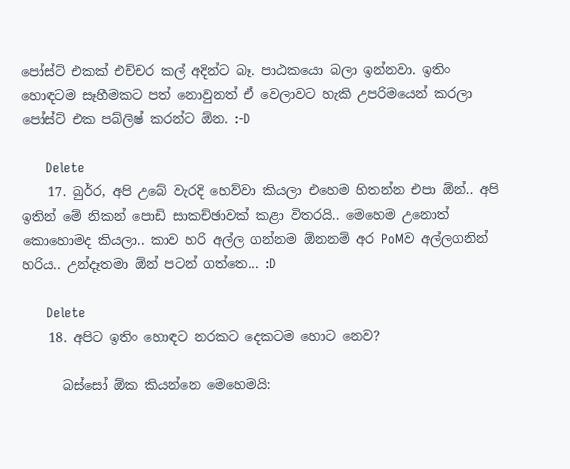පෝස්ට් එකක් එච්චර කල් අදින්ට බෑ. පාඨකයො බලා ඉන්නවා. ඉතිං හොඳටම සෑහීමකට පත් නොවුනත් ඒ වෙලාවට හැකි උපරිමයෙන් කරලා පෝස්ට් එක පබ්ලිෂ් කරන්ට ඕන. :-D

      Delete
    17. බුර්‍ර, අපි උබේ වැරදි හෙව්වා කියලා එහෙම හිතන්න එපා ඕන්.. අපි ඉතින් මේ නිකන් පොඩි සාකච්ඡාවක් කළා විතරයි.. මෙහෙම උනොත් කොහොමද කියලා.. කාව හරි අල්ල ගන්නම ඕනනම් අර PoMව අල්ලගනින් හරිය.. උන්දෑතමා ඕන් පටන් ගත්තෙ... :D

      Delete
    18. අපිට ඉතිං හොඳට නරකට දෙකටම හොට නෙව?

      බස්සෝ ඕක කියන්නෙ මෙහෙමයි: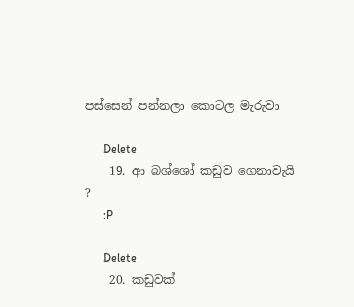පස්සෙන් පන්නලා කොටල මැරුවා

      Delete
    19. ආ බශ්ශෝ කඩුව ගෙනාවැයි ?
      :P

      Delete
    20. කඩුවක්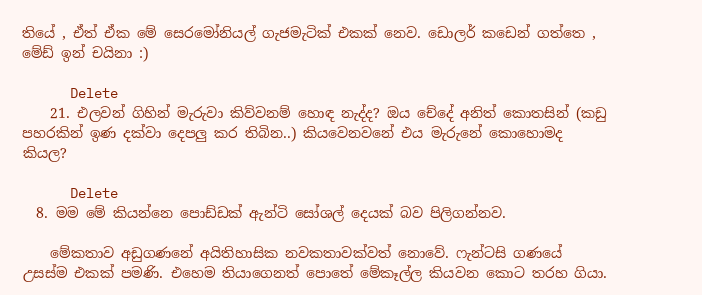තියේ , ඒත් ඒක මේ සෙරමෝනියල් ගැජමැටික් එකක් නෙව. ඩොලර් කඩෙන් ගත්තෙ , මේඩ් ඉන් චයිනා :)

      Delete
    21. එලවන් ගිහින් මැරුවා කිව්වනම් හොඳ නැද්ද? ඔය චේදේ අනිත් කොතසින් (කඩු පහරකින් ඉණ දක්වා දෙපලු කර තිබින..) කියවෙනවනේ එය මැරුනේ කොහොමද කියල?

      Delete
  8. මම මේ කියන්නෙ පොඩ්ඩක් ඇන්ටි සෝශල් දෙයක් බව පිලිගන්නව.

    මේකතාව අඩුගණනේ අයිතිහාසික නවකතාවක්වත් නොවේ. ෆැන්ටසි ගණයේ උසස්ම එකක් පමණි. එහෙම තියාගෙනත් පොතේ මේකෑල්ල කියවන කොට තරහ ගියා.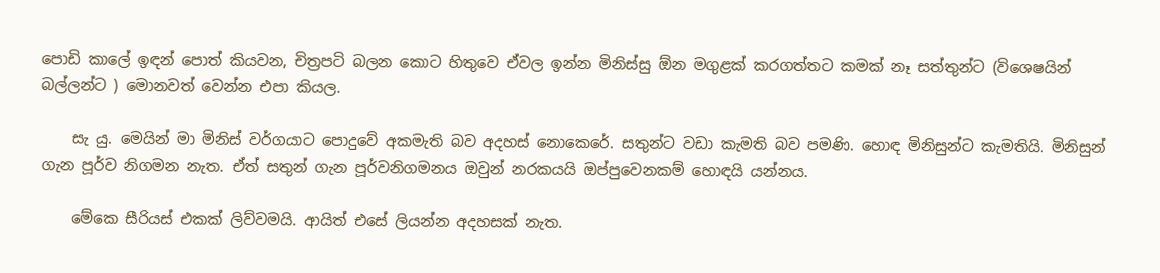පොඩි කාලේ ඉඳන් පොත් කියවන, චිත්‍රපටි බලන කොට හිතුවෙ ඒවල ඉන්න මිනිස්සු ඕන මගුළක් කරගත්තට කමක් නෑ සත්තුන්ට (විශෙෂයින් බල්ලන්ට ) මොනවත් වෙන්න එපා කියල.

    සැ යු. මෙයින් මා මිනිස් වර්ගයාට පොදුවේ අකමැති බව අදහස් නොකෙරේ. සතුන්ට වඩා කැමති බව පමණි. හොඳ මිනිසුන්ට කැමතියි. මිනිසුන් ගැන පූර්ව නිගමන නැත. ඒත් සතුන් ගැන පූර්වනිගමනය ඔවුන් නරකයයි ඔප්පුවෙනකම් හොඳයි යන්නය.

    මේකෙ සීරියස් එකක් ලිව්වමයි. ආයිත් එසේ ලියන්න අදහසක් නැත.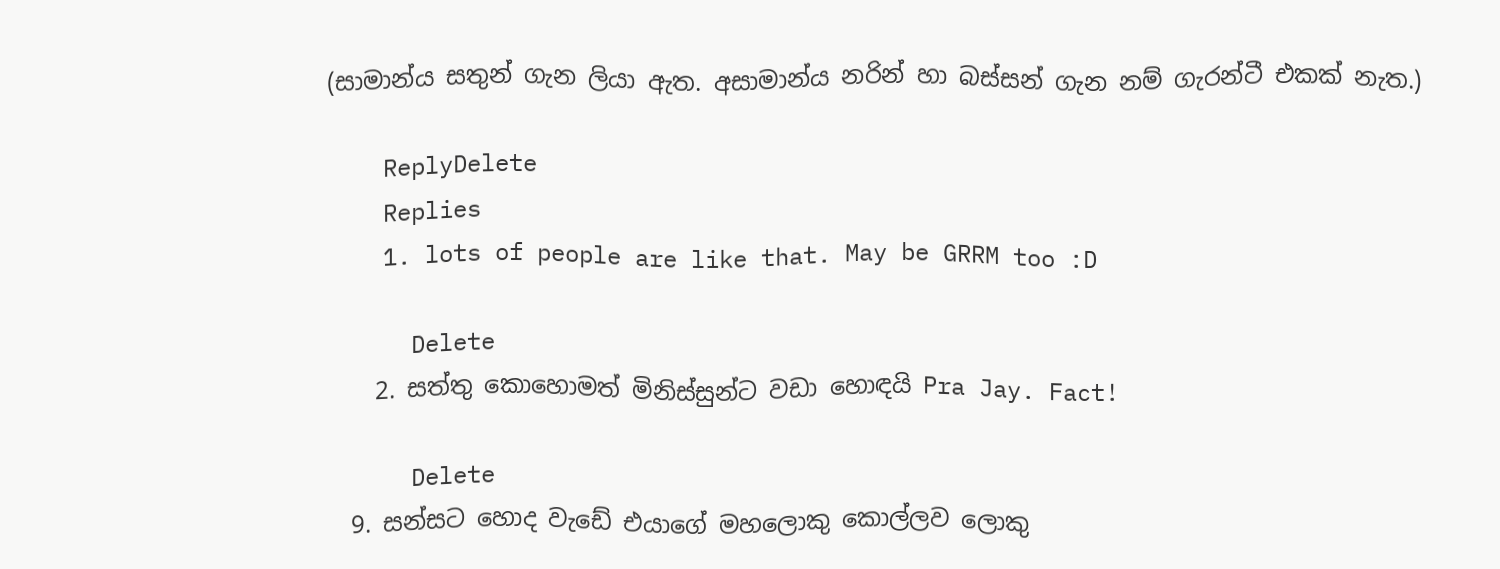(සාමාන්ය සතුන් ගැන ලියා ඇත. අසාමාන්ය නරින් හා බස්සන් ගැන නම් ගැරන්ටී එකක් නැත.)

    ReplyDelete
    Replies
    1. lots of people are like that. May be GRRM too :D

      Delete
    2. සත්තු කොහොමත් මිනිස්සුන්ට වඩා හොඳයි Pra Jay. Fact!

      Delete
  9. සන්සට හොද වැඩේ එයාගේ මහලොකු කොල්ලව ලොකු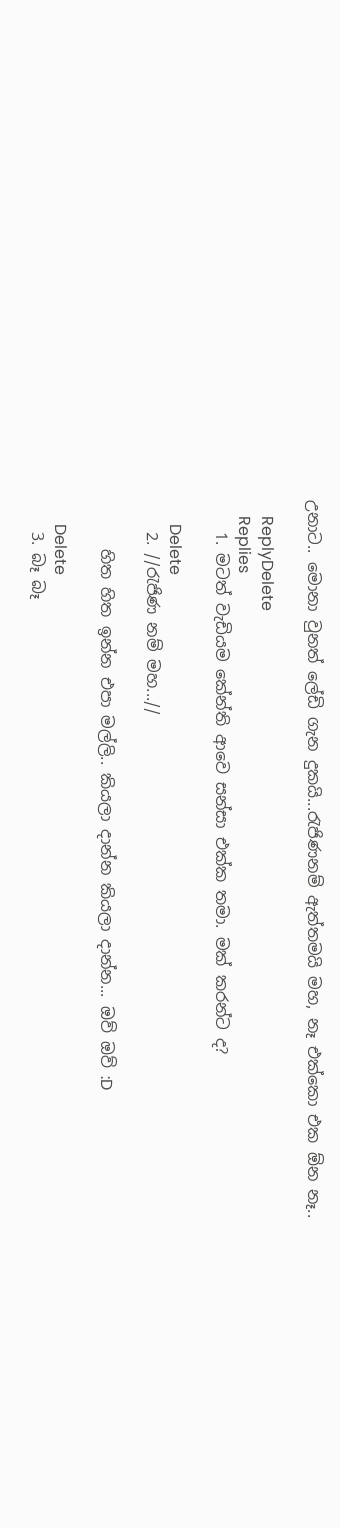උනාට.. මොනා වුනත් ලේඩි ගැන දුකයි...රැජිණනම් ඇත්තමයි මහ, නෑ එක්කො එක ඕන නෑ..

    ReplyDelete
    Replies
    1. මටත් වැඩියම කේන්ති ආවෙ සන්සා එක්ක තමා. මක් කරන්ට ද?

      Delete
    2. //රැජිණ නම් මහ...//

      හිත හිත ඉන්න එපා මල්ලි.. කියලා දාන්න කියලා දාන්න... ඔව් ඔව් :D

      Delete
    3. බෑ බෑ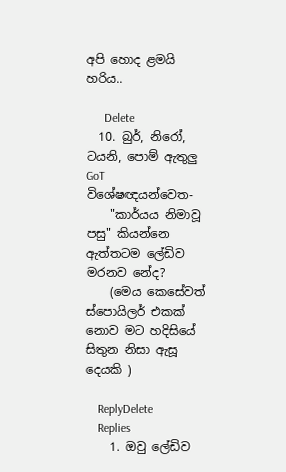අපි හොද ළමයි හරිය..

      Delete
  10. බුර්, නිරෝ, ටයනි, පොම් ඇතුලු GoT විශේෂඥයන්වෙත-
    "කාර්යය නිමාවූ පසු" කියන්නෙ ඇත්තටම ලේඩිව මරනව නේද?
    (මෙය කෙසේවත් ස්පොයිලර් එකක් නොව මට හදිසියේ සිතුන නිසා ඇසූ දෙයකි )

    ReplyDelete
    Replies
    1. ඔවු ලේඩිව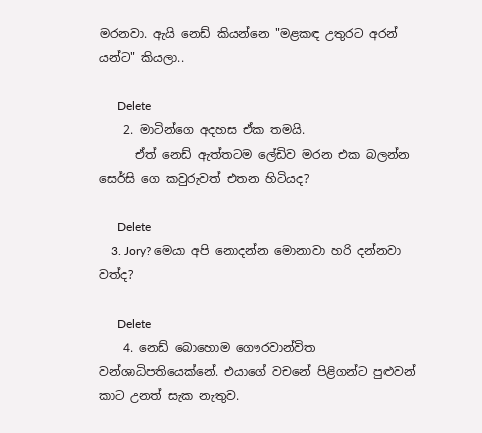මරනවා. ඇයි නෙඩ් කියන්නෙ "මළකඳ උතුරට අරන් යන්ට" කියලා..

      Delete
    2. මාටින්ගෙ අදහස ඒක තමයි.
      ඒත් නෙඩ් ඇත්තටම ලේඩිව මරන එක බලන්න සෙර්සි ගෙ කවුරුවත් එතන හිටියද?

      Delete
    3. Jory? මෙයා අපි නොදන්න මොනාවා හරි දන්නවා වත්ද?

      Delete
    4. නෙඩ් බොහොම ගෞරවාන්විත වන්ශාධිපතියෙක්නේ. එයාගේ වචනේ පිළිගන්ට පුළුවන් කාට උනත් සැක නැතුව.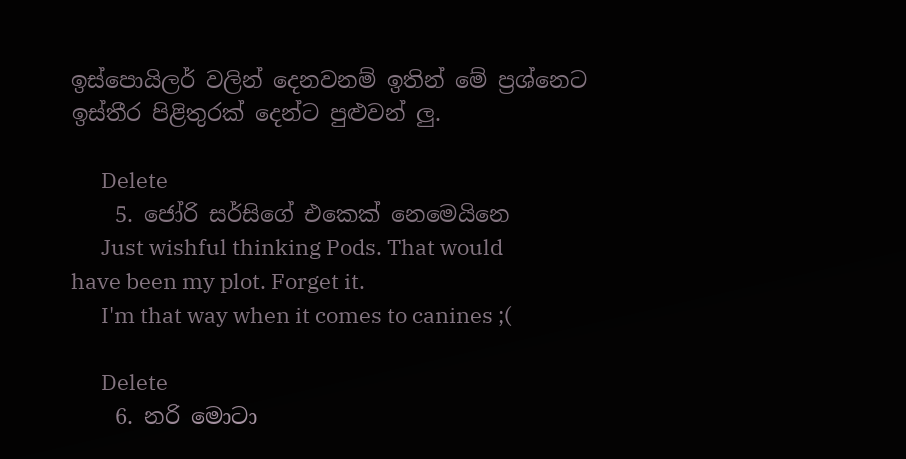ඉස්පොයිලර් වලින් දෙනවනම් ඉතින් මේ ප්‍රශ්නෙට ඉස්තීර පිළිතුරක් දෙන්ට පුළුවන් ලු.

      Delete
    5. ජෝරි සර්සිගේ එකෙක් නෙමෙයිනෙ
      Just wishful thinking Pods. That would have been my plot. Forget it.
      I'm that way when it comes to canines ;(

      Delete
    6. නරි මොටා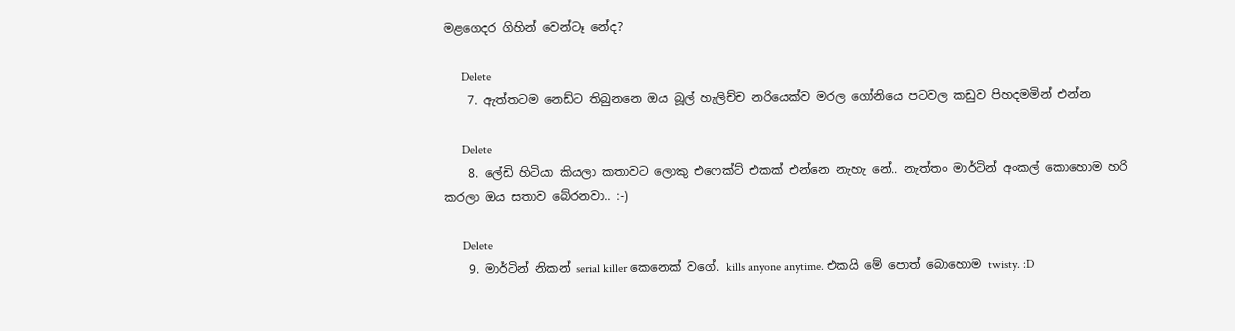මළගෙදර ගිහින් වෙන්ටෑ නේද?

      Delete
    7. ඇත්තටම නෙඩ්ට තිබුනනෙ ඔය බූල් හැලිච්ච නරියෙක්ව මරල ගෝනියෙ පටවල කඩුව පිහදමමින් එන්න

      Delete
    8. ලේඩි හිටියා කියලා කතාවට ලොකු එෆෙක්ට් එකක් එන්නෙ නැහැ නේ.. නැත්තං මාර්ටින් අංකල් කොහොම හරි කරලා ඔය සතාව බේරනවා.. :-)

      Delete
    9. මාර්ටින් නිකන් serial killer කෙනෙක් වගේ. kills anyone anytime. එකයි මේ පොත් බොහොම twisty. :D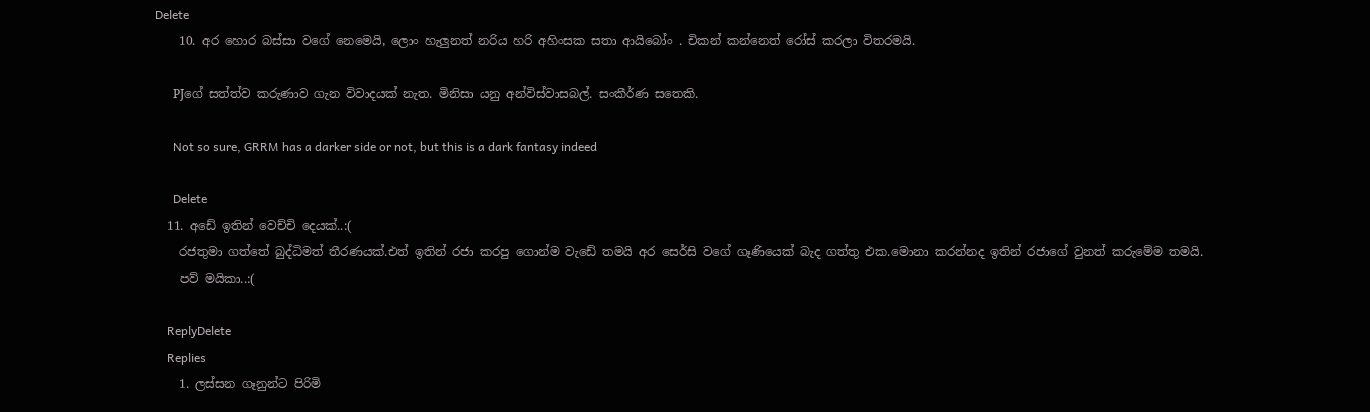Delete
    10. අර හොර බස්සා වගේ නෙමෙයි, ලොං හැලුනත් නරිය හරි අහිංසක සතා ආයිබෝං . චිකන් කන්නෙත් රෝස් කරලා විතරමයි.

      PJගේ සත්ත්ව කරුණාව ගැන විවාදයක් නැත. මිනිසා යනු අන්විස්වාසබල්. සංකීර්ණ සතෙකි.

      Not so sure, GRRM has a darker side or not, but this is a dark fantasy indeed

      Delete
  11. අඩේ ඉතින් වෙච්චි දෙයක්..:(
    රජතුමා ගත්තේ බුද්ධිමත් තීරණයක්.එත් ඉතින් රජා කරපු ගොන්ම වැඩේ තමයි අර සෙර්සි වගේ ගෑණියෙක් බැද ගත්තු එක.මොනා කරන්නද ඉතින් රජාගේ වුනත් කරුමේම තමයි.
    පව් මයිකා..:(

    ReplyDelete
    Replies
    1. ලස්සන ගෑනුන්ට පිරිමි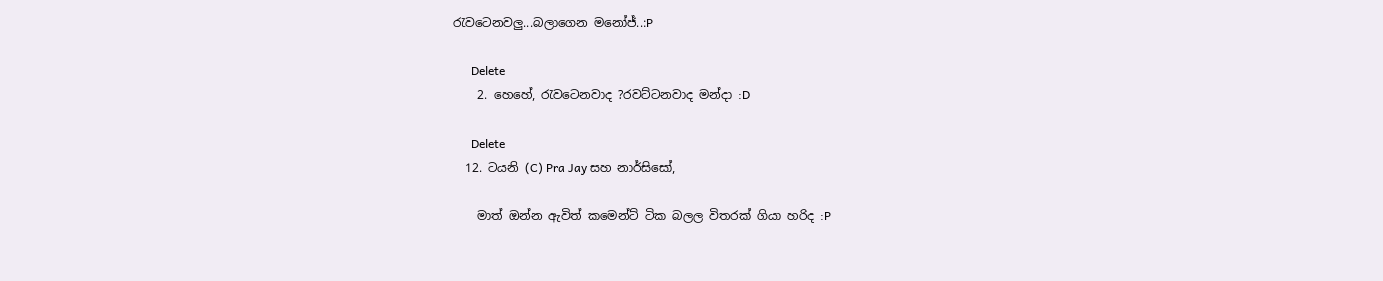රැවටෙනවලු...බලාගෙන මනෝජ්..:P

      Delete
    2. හෙහේ, රැවටෙනවාද ?රවට්ටනවාද මන්දා :D

      Delete
  12. ටයනි (C) Pra Jay සහ නාර්සිසෝ,

    මාත් ඔන්න ඇවිත් කමෙන්ට් ටික බලල විතරක් ගියා හරිද :P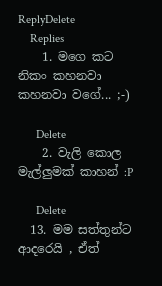ReplyDelete
    Replies
    1. මගෙ කට නිකං කහනවා කහනවා වගේ... ;-)

      Delete
    2. වැලි කොල මැල්ලුමක් කාහන් :P

      Delete
  13. මම සත්තුන්ට ආදරෙයි , ඒත්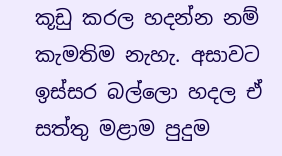කූඩු කරල හදන්න නම් කැමතිම නැහැ. අසාවට ඉස්සර බල්ලො හදල ඒ සත්තු මළාම පුදුම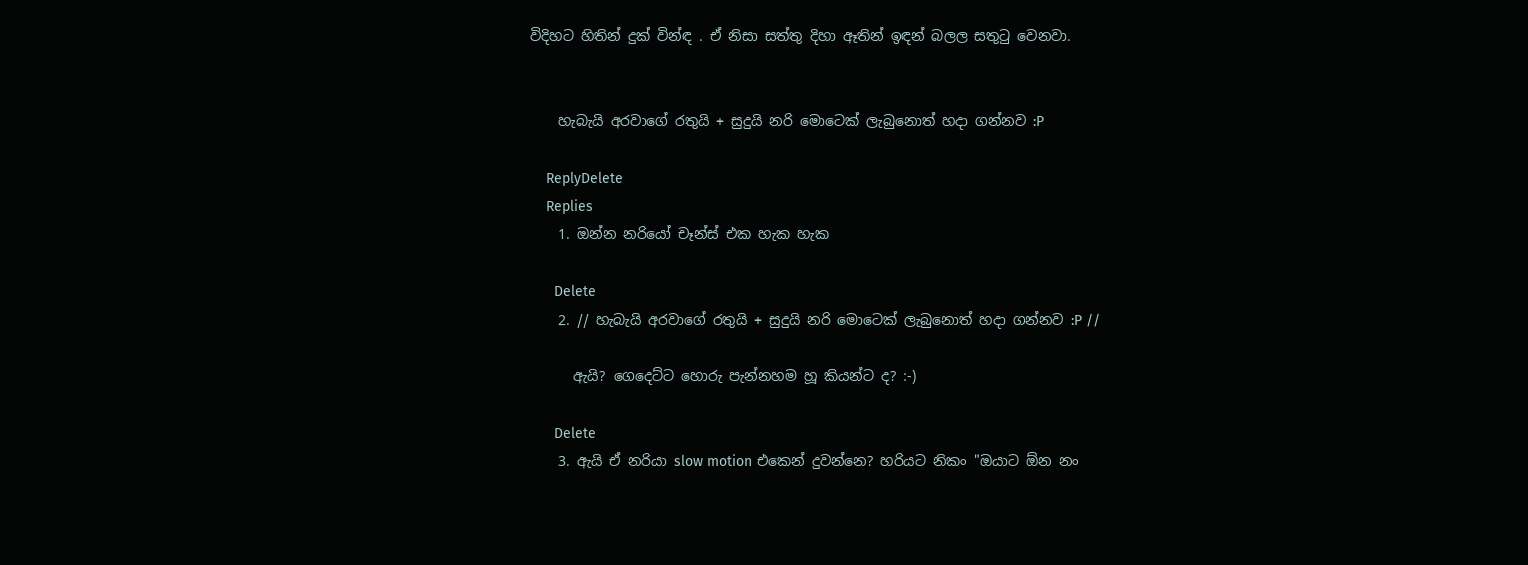විදිහට හිතින් දුක් වින්ඳ . ඒ නිසා සත්තු දිහා ඈතින් ඉඳන් බලල සතුටු වෙනවා.


    හැබැයි අරවාගේ රතුයි + සුදුයි නරි මොටෙක් ලැබුනොත් හදා ගන්නව :P

    ReplyDelete
    Replies
    1. ඔන්න නරියෝ චෑන්ස් එක හැක හැක

      Delete
    2. // හැබැයි අරවාගේ රතුයි + සුදුයි නරි මොටෙක් ලැබුනොත් හදා ගන්නව :P //

      ඇයි? ගෙදෙට්ට හොරු පැන්නහම හූ කියන්ට ද? :-)

      Delete
    3. ඇයි ඒ නරියා slow motion එකෙන් දුවන්නෙ? හරියට නිකං "ඔයාට ඕන නං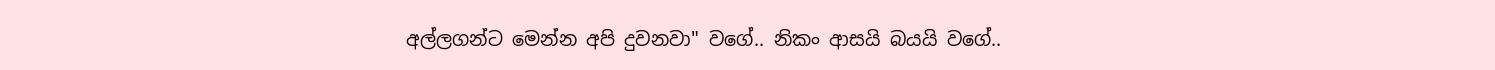අල්ලගන්ට මෙන්න අපි දුවනවා" ව‍ගේ.. නිකං ආසයි බයයි වගේ..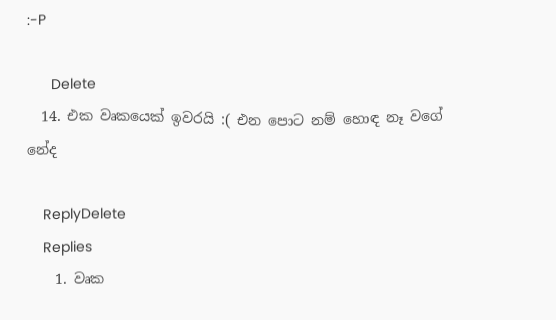:-P

      Delete
  14. එක වෘකයෙක් ඉවරයි :( එන පොට නම් හොඳ නෑ වගේ නේද

    ReplyDelete
    Replies
    1. වෘක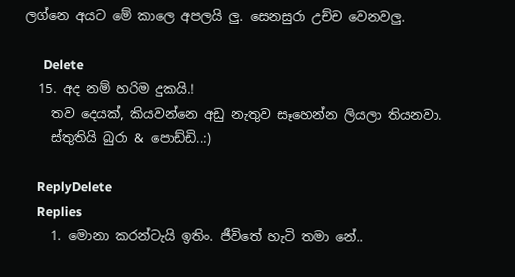ලග්නෙ අයට මේ කාලෙ අපලයි ලු. සෙනසුරා උච්ච වෙනවලු.

      Delete
  15. අද නම් හරිම දුකයි.!
    තව දෙයක්, කියවන්නෙ අඩු නැතුව සෑහෙන්න ලියලා තියනවා.
    ස්තුතියි බුරා & පොඩ්ඩි..:)

    ReplyDelete
    Replies
    1. මොනා කරන්ටැයි ඉතිං. ජීවිතේ හැටි තමා නේ..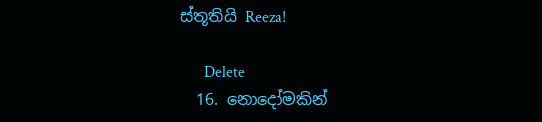ස්තූතියි Reeza!

      Delete
  16. නොදෝමකින්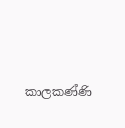කාලකණ්ණි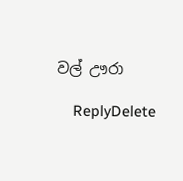වල් ඌරා

    ReplyDelete